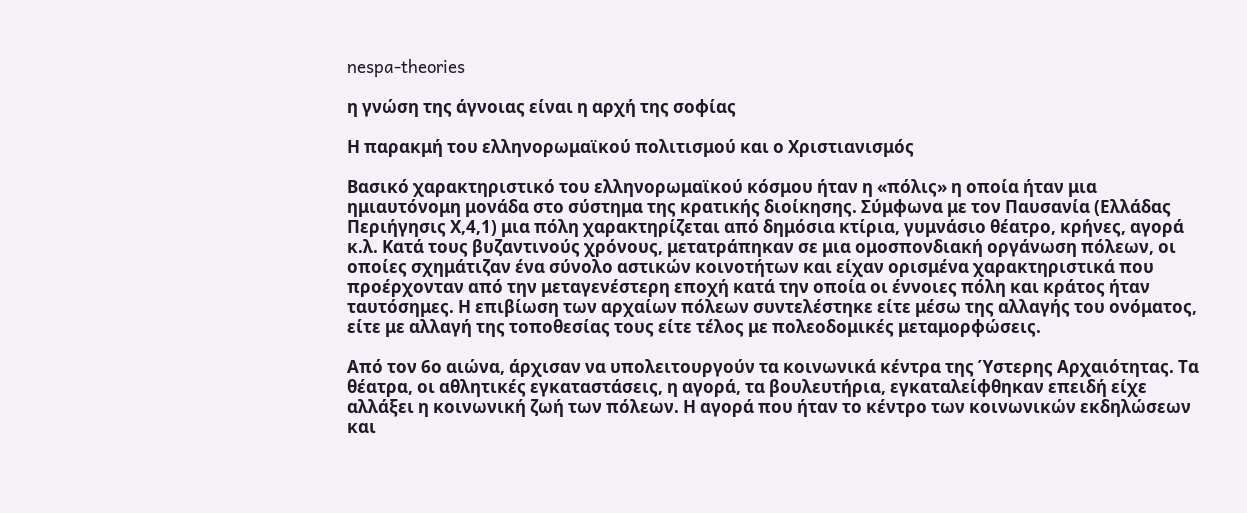nespa-theories

η γνώση της άγνοιας είναι η αρχή της σοφίας

Η παρακμή του ελληνορωμαϊκού πολιτισμού και ο Χριστιανισμός

Βασικό χαρακτηριστικό του ελληνορωμαϊκού κόσμου ήταν η «πόλις» η οποία ήταν μια ημιαυτόνομη μονάδα στο σύστημα της κρατικής διοίκησης. Σύμφωνα με τον Παυσανία (Ελλάδας Περιήγησις Χ,4,1) μια πόλη χαρακτηρίζεται από δημόσια κτίρια, γυμνάσιο θέατρο, κρήνες, αγορά κ.λ. Κατά τους βυζαντινούς χρόνους, μετατράπηκαν σε μια ομοσπονδιακή οργάνωση πόλεων, οι οποίες σχημάτιζαν ένα σύνολο αστικών κοινοτήτων και είχαν ορισμένα χαρακτηριστικά που προέρχονταν από την μεταγενέστερη εποχή κατά την οποία οι έννοιες πόλη και κράτος ήταν ταυτόσημες. Η επιβίωση των αρχαίων πόλεων συντελέστηκε είτε μέσω της αλλαγής του ονόματος, είτε με αλλαγή της τοποθεσίας τους είτε τέλος με πολεοδομικές μεταμορφώσεις.

Από τον 6ο αιώνα, άρχισαν να υπολειτουργούν τα κοινωνικά κέντρα της Ύστερης Αρχαιότητας. Τα θέατρα, οι αθλητικές εγκαταστάσεις, η αγορά, τα βουλευτήρια, εγκαταλείφθηκαν επειδή είχε αλλάξει η κοινωνική ζωή των πόλεων. Η αγορά που ήταν το κέντρο των κοινωνικών εκδηλώσεων και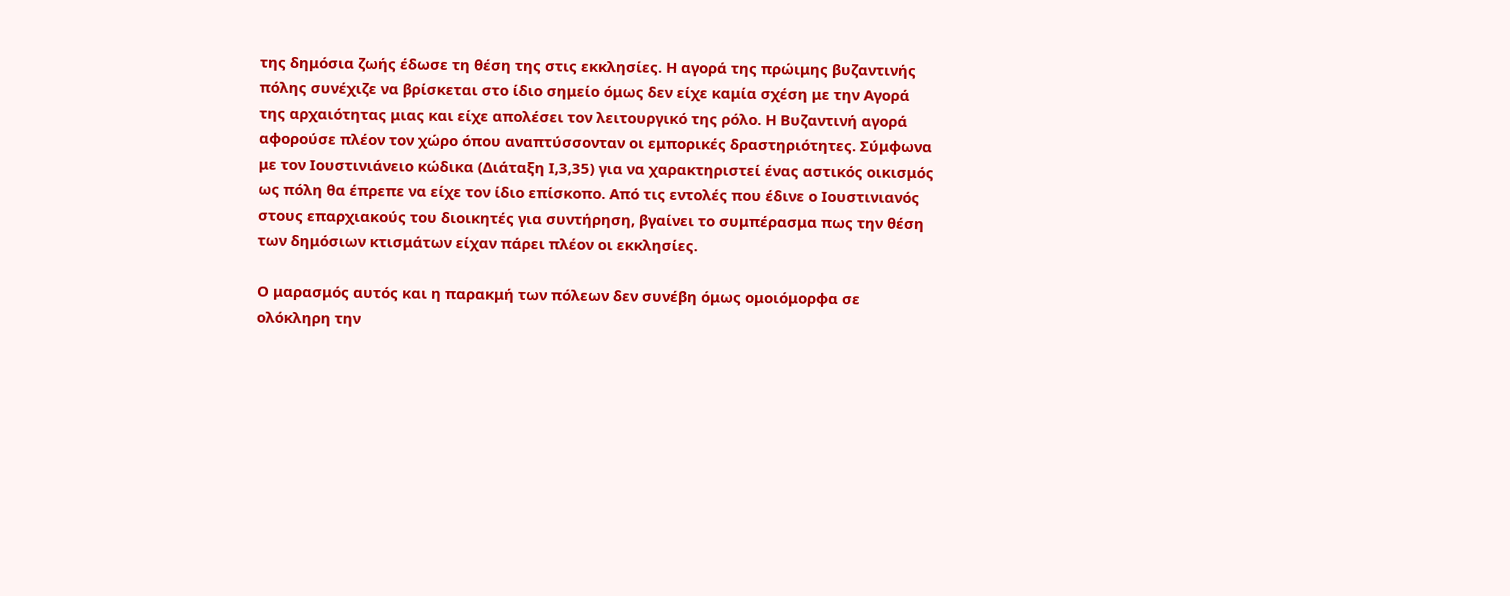της δημόσια ζωής έδωσε τη θέση της στις εκκλησίες. Η αγορά της πρώιμης βυζαντινής πόλης συνέχιζε να βρίσκεται στο ίδιο σημείο όμως δεν είχε καμία σχέση με την Αγορά της αρχαιότητας μιας και είχε απολέσει τον λειτουργικό της ρόλο. Η Βυζαντινή αγορά αφορούσε πλέον τον χώρο όπου αναπτύσσονταν οι εμπορικές δραστηριότητες. Σύμφωνα με τον Ιουστινιάνειο κώδικα (Διάταξη Ι,3,35) για να χαρακτηριστεί ένας αστικός οικισμός ως πόλη θα έπρεπε να είχε τον ίδιο επίσκοπο. Από τις εντολές που έδινε ο Ιουστινιανός στους επαρχιακούς του διοικητές για συντήρηση, βγαίνει το συμπέρασμα πως την θέση των δημόσιων κτισμάτων είχαν πάρει πλέον οι εκκλησίες.

Ο μαρασμός αυτός και η παρακμή των πόλεων δεν συνέβη όμως ομοιόμορφα σε ολόκληρη την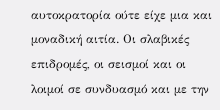αυτοκρατορία ούτε είχε μια και μοναδική αιτία. Οι σλαβικές επιδρομές, οι σεισμοί και οι λοιμοί σε συνδυασμό και με την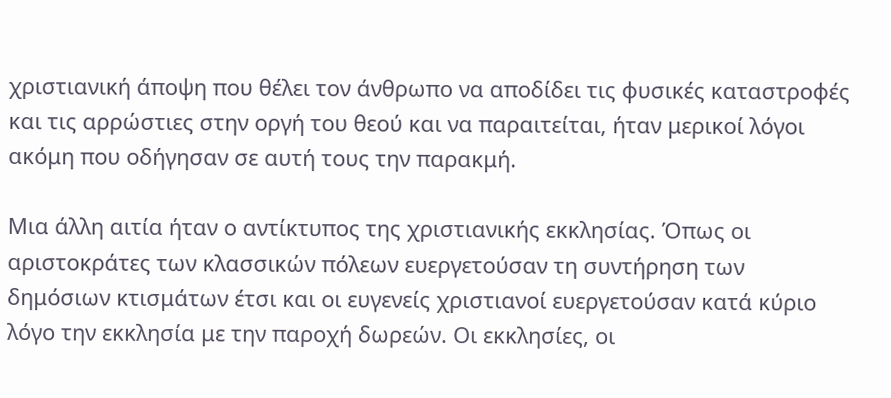χριστιανική άποψη που θέλει τον άνθρωπο να αποδίδει τις φυσικές καταστροφές και τις αρρώστιες στην οργή του θεού και να παραιτείται, ήταν μερικοί λόγοι ακόμη που οδήγησαν σε αυτή τους την παρακμή.

Μια άλλη αιτία ήταν ο αντίκτυπος της χριστιανικής εκκλησίας. Όπως οι αριστοκράτες των κλασσικών πόλεων ευεργετούσαν τη συντήρηση των δημόσιων κτισμάτων έτσι και οι ευγενείς χριστιανοί ευεργετούσαν κατά κύριο λόγο την εκκλησία με την παροχή δωρεών. Οι εκκλησίες, οι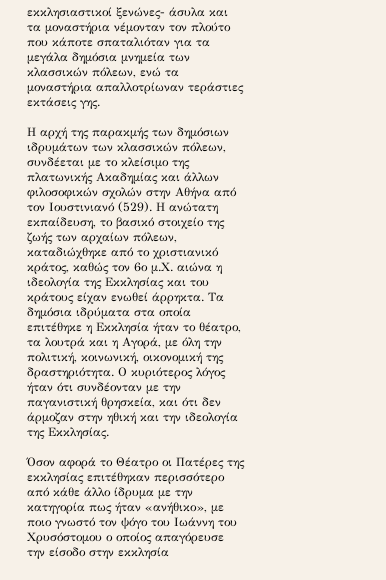εκκλησιαστικοί ξενώνες- άσυλα και τα μοναστήρια νέμονταν τον πλούτο που κάποτε σπαταλιόταν για τα μεγάλα δημόσια μνημεία των κλασσικών πόλεων, ενώ τα μοναστήρια απαλλοτρίωναν τεράστιες εκτάσεις γης.

Η αρχή της παρακμής των δημόσιων ιδρυμάτων των κλασσικών πόλεων, συνδέεται με το κλείσιμο της πλατωνικής Ακαδημίας και άλλων φιλοσοφικών σχολών στην Αθήνα από τον Ιουστινιανό (529). Η ανώτατη εκπαίδευση, το βασικό στοιχείο της ζωής των αρχαίων πόλεων, καταδιώχθηκε από το χριστιανικό κράτος, καθώς τον 6ο μ.Χ. αιώνα η ιδεολογία της Εκκλησίας και του κράτους είχαν ενωθεί άρρηκτα. Τα δημόσια ιδρύματα στα οποία επιτέθηκε η Εκκλησία ήταν το θέατρο, τα λουτρά και η Αγορά, με όλη την πολιτική, κοινωνική, οικονομική της δραστηριότητα. Ο κυριότερος λόγος ήταν ότι συνδέονταν με την παγανιστική θρησκεία, και ότι δεν άρμοζαν στην ηθική και την ιδεολογία της Εκκλησίας.

Όσον αφορά το Θέατρο οι Πατέρες της εκκλησίας επιτέθηκαν περισσότερο από κάθε άλλο ίδρυμα με την κατηγορία πως ήταν «ανήθικο», με ποιο γνωστό τον ψόγο του Ιωάννη του Χρυσόστομου ο οποίος απαγόρευσε την είσοδο στην εκκλησία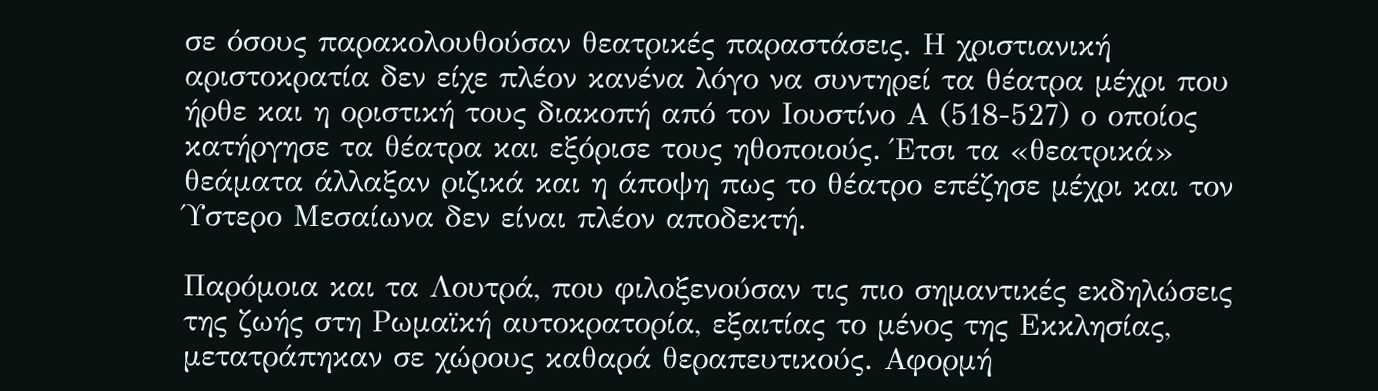σε όσους παρακολουθούσαν θεατρικές παραστάσεις. Η χριστιανική αριστοκρατία δεν είχε πλέον κανένα λόγο να συντηρεί τα θέατρα μέχρι που ήρθε και η οριστική τους διακοπή από τον Ιουστίνο Α (518-527) ο οποίος κατήργησε τα θέατρα και εξόρισε τους ηθοποιούς. Έτσι τα «θεατρικά» θεάματα άλλαξαν ριζικά και η άποψη πως το θέατρο επέζησε μέχρι και τον Ύστερο Μεσαίωνα δεν είναι πλέον αποδεκτή.

Παρόμοια και τα Λουτρά, που φιλοξενούσαν τις πιο σημαντικές εκδηλώσεις της ζωής στη Ρωμαϊκή αυτοκρατορία, εξαιτίας το μένος της Εκκλησίας, μετατράπηκαν σε χώρους καθαρά θεραπευτικούς. Αφορμή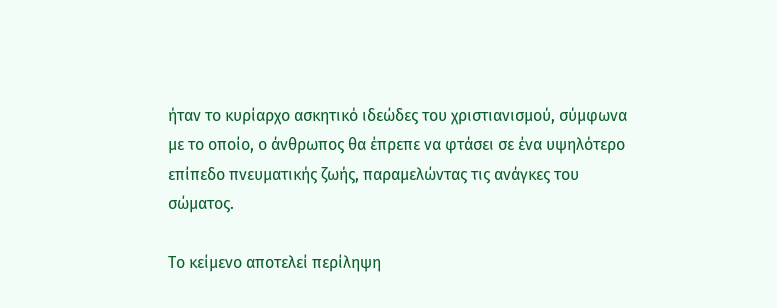ήταν το κυρίαρχο ασκητικό ιδεώδες του χριστιανισμού, σύμφωνα με το οποίο, ο άνθρωπος θα έπρεπε να φτάσει σε ένα υψηλότερο επίπεδο πνευματικής ζωής, παραμελώντας τις ανάγκες του σώματος.

Το κείμενο αποτελεί περίληψη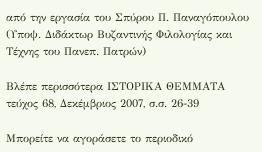από την εργασία του Σπύρου Π. Παναγόπουλου (Υποψ. Διδάκτωρ Βυζαντινής Φιλολογίας και Τέχνης του Πανεπ. Πατρών)

Βλέπε περισσότερα ΙΣΤΟΡΙΚΑ ΘΕΜΜΑΤΑ τεύχος 68, Δεκέμβριος 2007, σ.σ. 26-39

Μπορείτε να αγοράσετε το περιοδικό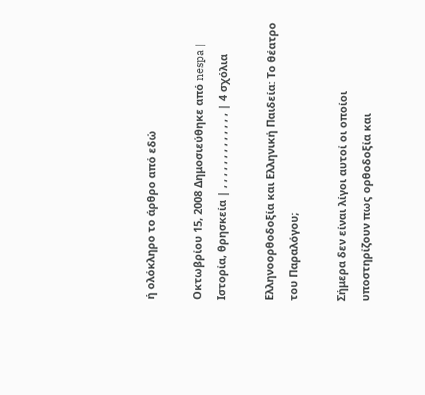ή ολόκληρο το άρθρο από εδώ

Οκτωβρίου 15, 2008 Δημοσιεύθηκε από nespa | Ιστορία, θρησκεία | , , , , , , , , , , , , , | 4 σχόλια

Ελληνοορθοδοξία και Ελληνική Παιδεία: Το θέατρο του Παραλόγου;

Σήμερα δεν είναι λίγοι αυτοί οι οποίοι υποστηρίζουν πως ορθοδοξία και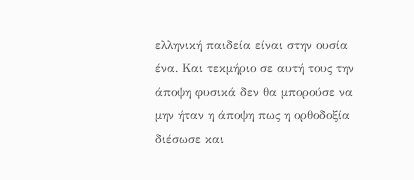ελληνική παιδεία είναι στην ουσία ένα. Και τεκμήριο σε αυτή τους την άποψη φυσικά δεν θα μπορούσε να μην ήταν η άποψη πως η ορθοδοξία διέσωσε και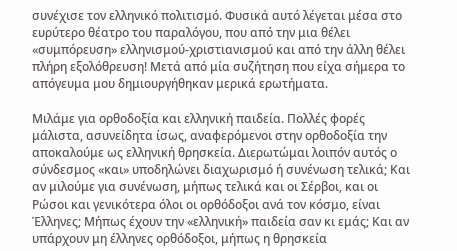συνέχισε τον ελληνικό πολιτισμό. Φυσικά αυτό λέγεται μέσα στο ευρύτερο θέατρο του παραλόγου, που από την μια θέλει «συμπόρευση» ελληνισμού-χριστιανισμού και από την άλλη θέλει πλήρη εξολόθρευση! Μετά από μία συζήτηση που είχα σήμερα το απόγευμα μου δημιουργήθηκαν μερικά ερωτήματα.

Μιλάμε για ορθοδοξία και ελληνική παιδεία. Πολλές φορές μάλιστα, ασυνείδητα ίσως, αναφερόμενοι στην ορθοδοξία την αποκαλούμε ως ελληνική θρησκεία. Διερωτώμαι λοιπόν αυτός ο σύνδεσμος «και» υποδηλώνει διαχωρισμό ή συνένωση τελικά; Και αν μιλούμε για συνένωση, μήπως τελικά και οι Σέρβοι, και οι Ρώσοι και γενικότερα όλοι οι ορθόδοξοι ανά τον κόσμο, είναι Έλληνες; Μήπως έχουν την «ελληνική» παιδεία σαν κι εμάς; Και αν υπάρχουν μη έλληνες ορθόδοξοι, μήπως η θρησκεία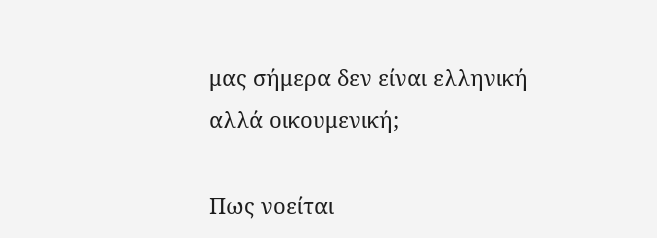μας σήμερα δεν είναι ελληνική αλλά οικουμενική;

Πως νοείται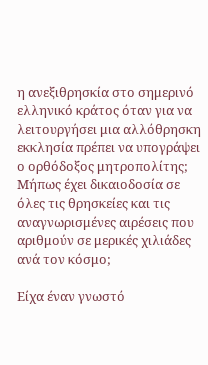η ανεξιθρησκία στο σημερινό ελληνικό κράτος όταν για να λειτουργήσει μια αλλόθρησκη εκκλησία πρέπει να υπογράψει ο ορθόδοξος μητροπολίτης; Μήπως έχει δικαιοδοσία σε όλες τις θρησκείες και τις αναγνωρισμένες αιρέσεις που αριθμούν σε μερικές χιλιάδες ανά τον κόσμο;

Είχα έναν γνωστό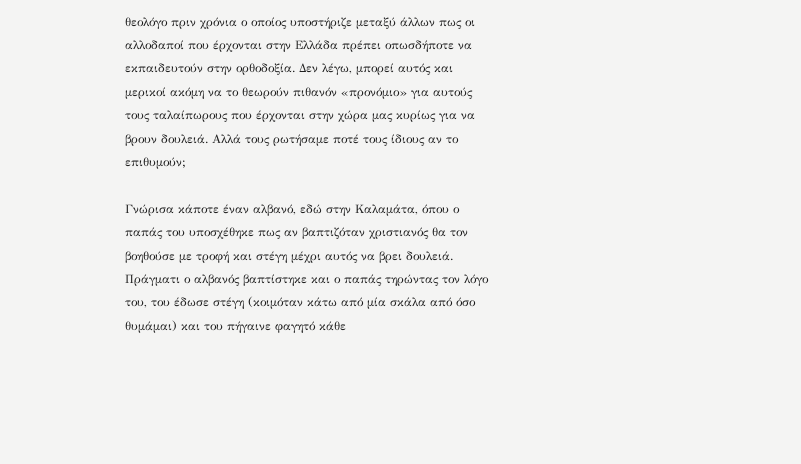θεολόγο πριν χρόνια ο οποίος υποστήριζε μεταξύ άλλων πως οι αλλοδαποί που έρχονται στην Ελλάδα πρέπει οπωσδήποτε να εκπαιδευτούν στην ορθοδοξία. Δεν λέγω, μπορεί αυτός και μερικοί ακόμη να το θεωρούν πιθανόν «προνόμιο» για αυτούς τους ταλαίπωρους που έρχονται στην χώρα μας κυρίως για να βρουν δουλειά. Αλλά τους ρωτήσαμε ποτέ τους ίδιους αν το επιθυμούν;

Γνώρισα κάποτε έναν αλβανό, εδώ στην Καλαμάτα, όπου ο παπάς του υποσχέθηκε πως αν βαπτιζόταν χριστιανός θα τον βοηθούσε με τροφή και στέγη μέχρι αυτός να βρει δουλειά. Πράγματι ο αλβανός βαπτίστηκε και ο παπάς τηρώντας τον λόγο του, του έδωσε στέγη (κοιμόταν κάτω από μία σκάλα από όσο θυμάμαι) και του πήγαινε φαγητό κάθε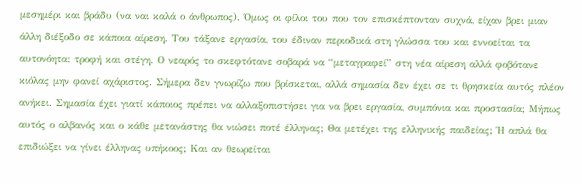μεσημέρι και βράδυ (να ναι καλά ο άνθρωπος). Όμως οι φίλοι του που τον επισκέπτονταν συχνά, είχαν βρει μιαν άλλη διέξοδο σε κάποια αίρεση. Του τάξανε εργασία, του έδιναν περιοδικά στη γλώσσα του και εννοείται τα αυτονόητα: τροφή και στέγη. Ο νεαρός το σκεφτότανε σοβαρά να “μεταγραφεί” στη νέα αίρεση αλλά φοβότανε κιόλας μην φανεί αχάριστος. Σήμερα δεν γνωρίζω που βρίσκεται, αλλά σημασία δεν έχει σε τι θρησκεία αυτός πλέον ανήκει. Σημασία έχει γιατί κάποιος πρέπει να αλλαξοπιστήσει για να βρει εργασία, συμπόνια και προστασία; Μήπως αυτός ο αλβανός και ο κάθε μετανάστης θα νιώσει ποτέ έλληνας; Θα μετέχει της ελληνικής παιδείας; Ή απλά θα επιδιώξει να γίνει έλληνας υπήκοος; Και αν θεωρείται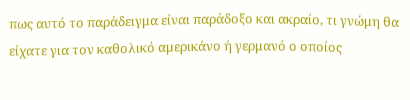πως αυτό το παράδειγμα είναι παράδοξο και ακραίο, τι γνώμη θα είχατε για τον καθολικό αμερικάνο ή γερμανό ο οποίος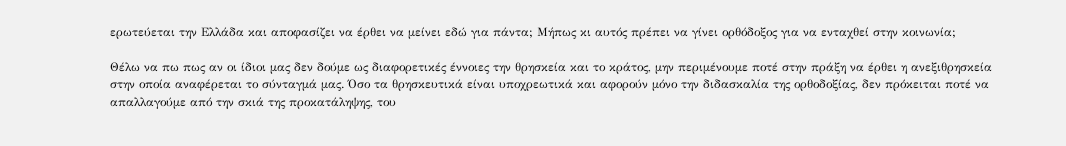ερωτεύεται την Ελλάδα και αποφασίζει να έρθει να μείνει εδώ για πάντα; Μήπως κι αυτός πρέπει να γίνει ορθόδοξος για να ενταχθεί στην κοινωνία;

Θέλω να πω πως αν οι ίδιοι μας δεν δούμε ως διαφορετικές έννοιες την θρησκεία και το κράτος, μην περιμένουμε ποτέ στην πράξη να έρθει η ανεξιθρησκεία στην οποία αναφέρεται το σύνταγμά μας. Όσο τα θρησκευτικά είναι υποχρεωτικά και αφορούν μόνο την διδασκαλία της ορθοδοξίας, δεν πρόκειται ποτέ να απαλλαγούμε από την σκιά της προκατάληψης, του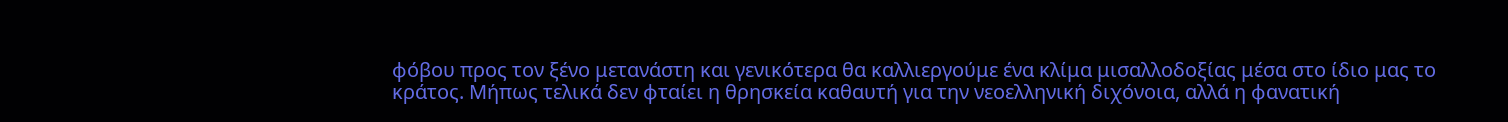φόβου προς τον ξένο μετανάστη και γενικότερα θα καλλιεργούμε ένα κλίμα μισαλλοδοξίας μέσα στο ίδιο μας το κράτος. Μήπως τελικά δεν φταίει η θρησκεία καθαυτή για την νεοελληνική διχόνοια, αλλά η φανατική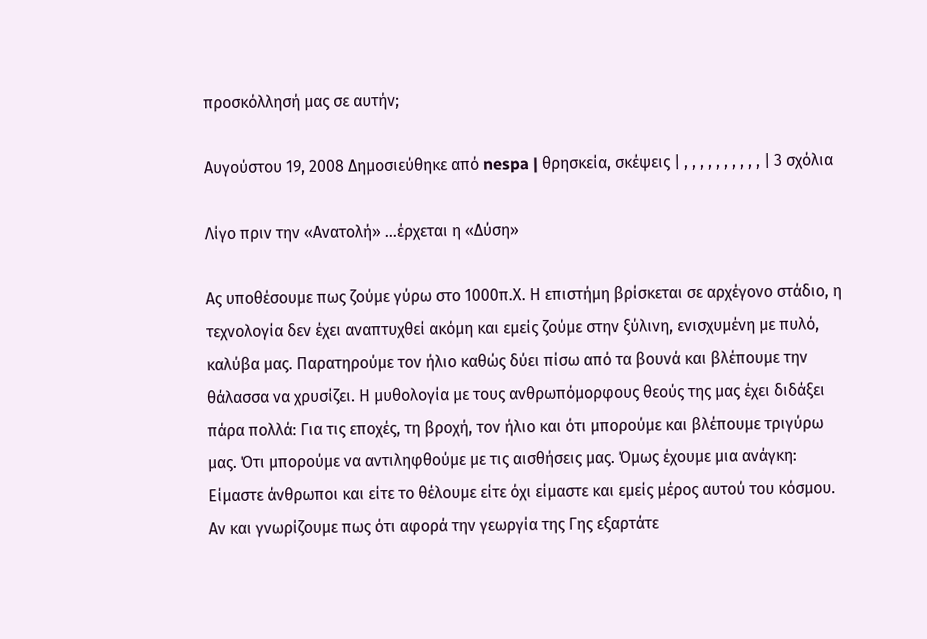προσκόλλησή μας σε αυτήν;

Αυγούστου 19, 2008 Δημοσιεύθηκε από nespa | θρησκεία, σκέψεις | , , , , , , , , , , | 3 σχόλια

Λίγο πριν την «Ανατολή» …έρχεται η «Δύση»

Ας υποθέσουμε πως ζούμε γύρω στο 1000π.Χ. Η επιστήμη βρίσκεται σε αρχέγονο στάδιο, η τεχνολογία δεν έχει αναπτυχθεί ακόμη και εμείς ζούμε στην ξύλινη, ενισχυμένη με πυλό, καλύβα μας. Παρατηρούμε τον ήλιο καθώς δύει πίσω από τα βουνά και βλέπουμε την θάλασσα να χρυσίζει. Η μυθολογία με τους ανθρωπόμορφους θεούς της μας έχει διδάξει πάρα πολλά: Για τις εποχές, τη βροχή, τον ήλιο και ότι μπορούμε και βλέπουμε τριγύρω μας. Ότι μπορούμε να αντιληφθούμε με τις αισθήσεις μας. Όμως έχουμε μια ανάγκη: Είμαστε άνθρωποι και είτε το θέλουμε είτε όχι είμαστε και εμείς μέρος αυτού του κόσμου. Αν και γνωρίζουμε πως ότι αφορά την γεωργία της Γης εξαρτάτε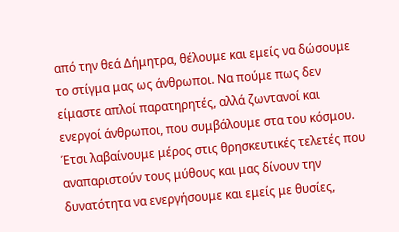από την θεά Δήμητρα, θέλουμε και εμείς να δώσουμε το στίγμα μας ως άνθρωποι. Να πούμε πως δεν είμαστε απλοί παρατηρητές, αλλά ζωντανοί και ενεργοί άνθρωποι, που συμβάλουμε στα του κόσμου. Έτσι λαβαίνουμε μέρος στις θρησκευτικές τελετές που αναπαριστούν τους μύθους και μας δίνουν την δυνατότητα να ενεργήσουμε και εμείς με θυσίες,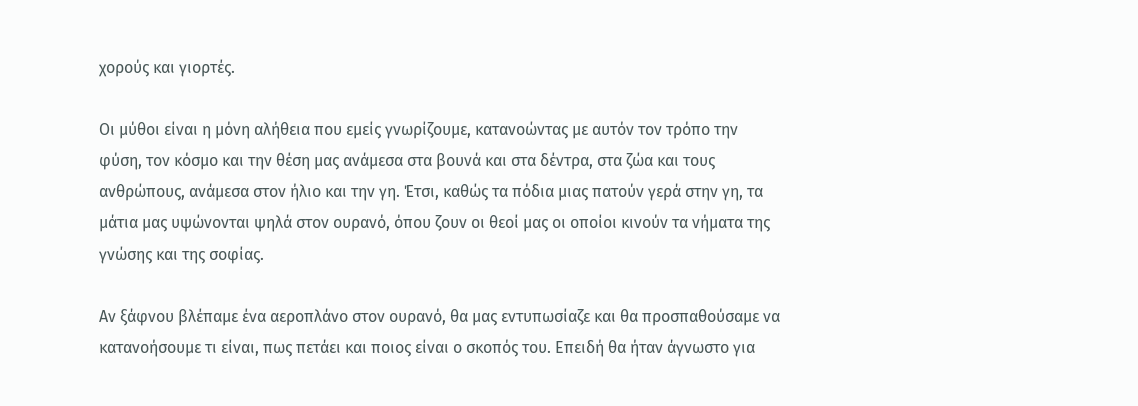χορούς και γιορτές.

Οι μύθοι είναι η μόνη αλήθεια που εμείς γνωρίζουμε, κατανοώντας με αυτόν τον τρόπο την φύση, τον κόσμο και την θέση μας ανάμεσα στα βουνά και στα δέντρα, στα ζώα και τους ανθρώπους, ανάμεσα στον ήλιο και την γη. Έτσι, καθώς τα πόδια μιας πατούν γερά στην γη, τα μάτια μας υψώνονται ψηλά στον ουρανό, όπου ζουν οι θεοί μας οι οποίοι κινούν τα νήματα της γνώσης και της σοφίας.

Αν ξάφνου βλέπαμε ένα αεροπλάνο στον ουρανό, θα μας εντυπωσίαζε και θα προσπαθούσαμε να κατανοήσουμε τι είναι, πως πετάει και ποιος είναι ο σκοπός του. Επειδή θα ήταν άγνωστο για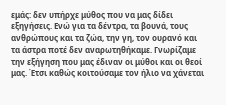εμάς: δεν υπήρχε μύθος που να μας δίδει εξηγήσεις. Ενώ για τα δέντρα, τα βουνά, τους ανθρώπους και τα ζώα, την γη, τον ουρανό και τα άστρα ποτέ δεν αναρωτηθήκαμε. Γνωρίζαμε την εξήγηση που μας έδιναν οι μύθοι και οι θεοί μας. Έτσι καθώς κοιτούσαμε τον ήλιο να χάνεται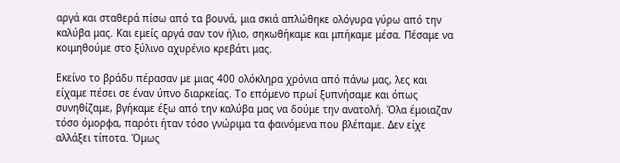αργά και σταθερά πίσω από τα βουνά, μια σκιά απλώθηκε ολόγυρα γύρω από την καλύβα μας. Και εμείς αργά σαν τον ήλιο, σηκωθήκαμε και μπήκαμε μέσα. Πέσαμε να κοιμηθούμε στο ξύλινο αχυρένιο κρεβάτι μας.

Εκείνο το βράδυ πέρασαν με μιας 400 ολόκληρα χρόνια από πάνω μας, λες και είχαμε πέσει σε έναν ύπνο διαρκείας. Το επόμενο πρωί ξυπνήσαμε και όπως συνηθίζαμε, βγήκαμε έξω από την καλύβα μας να δούμε την ανατολή. Όλα έμοιαζαν τόσο όμορφα, παρότι ήταν τόσο γνώριμα τα φαινόμενα που βλέπαμε. Δεν είχε αλλάξει τίποτα. Όμως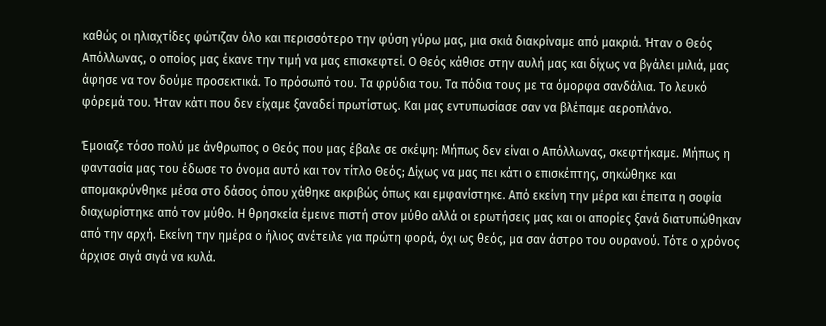καθώς οι ηλιαχτίδες φώτιζαν όλο και περισσότερο την φύση γύρω μας, μια σκιά διακρίναμε από μακριά. Ήταν ο Θεός Απόλλωνας, ο οποίος μας έκανε την τιμή να μας επισκεφτεί. Ο Θεός κάθισε στην αυλή μας και δίχως να βγάλει μιλιά, μας άφησε να τον δούμε προσεκτικά. Το πρόσωπό του. Τα φρύδια του. Τα πόδια τους με τα όμορφα σανδάλια. Το λευκό φόρεμά του. Ήταν κάτι που δεν είχαμε ξαναδεί πρωτίστως. Και μας εντυπωσίασε σαν να βλέπαμε αεροπλάνο.

Έμοιαζε τόσο πολύ με άνθρωπος ο Θεός που μας έβαλε σε σκέψη: Μήπως δεν είναι ο Απόλλωνας, σκεφτήκαμε. Μήπως η φαντασία μας του έδωσε το όνομα αυτό και τον τίτλο Θεός; Δίχως να μας πει κάτι ο επισκέπτης, σηκώθηκε και απομακρύνθηκε μέσα στο δάσος όπου χάθηκε ακριβώς όπως και εμφανίστηκε. Από εκείνη την μέρα και έπειτα η σοφία διαχωρίστηκε από τον μύθο. Η θρησκεία έμεινε πιστή στον μύθο αλλά οι ερωτήσεις μας και οι απορίες ξανά διατυπώθηκαν από την αρχή. Εκείνη την ημέρα ο ήλιος ανέτειλε για πρώτη φορά, όχι ως θεός, μα σαν άστρο του ουρανού. Τότε ο χρόνος άρχισε σιγά σιγά να κυλά.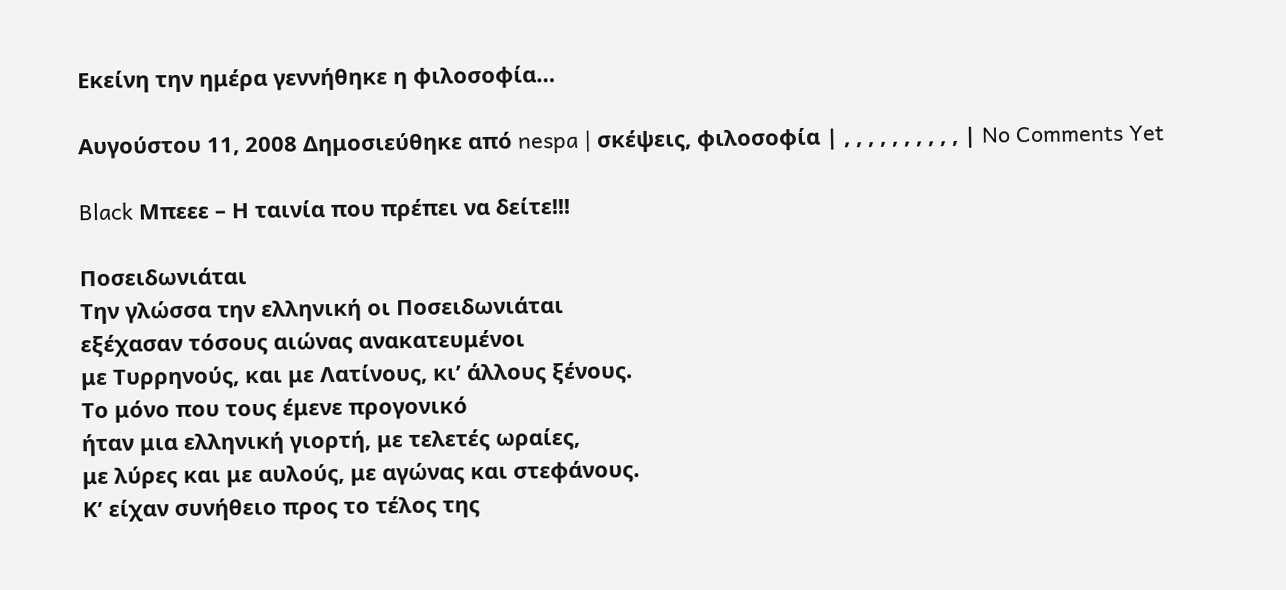Εκείνη την ημέρα γεννήθηκε η φιλοσοφία…

Αυγούστου 11, 2008 Δημοσιεύθηκε από nespa | σκέψεις, φιλοσοφία | , , , , , , , , , , | No Comments Yet

Black Μπεεε – Η ταινία που πρέπει να δείτε!!!

Ποσειδωνιάται
Την γλώσσα την ελληνική οι Ποσειδωνιάται
εξέχασαν τόσους αιώνας ανακατευμένοι
με Τυρρηνούς, και με Λατίνους, κι’ άλλους ξένους.
Το μόνο που τους έμενε προγονικό
ήταν μια ελληνική γιορτή, με τελετές ωραίες,
με λύρες και με αυλούς, με αγώνας και στεφάνους.
Κ’ είχαν συνήθειο προς το τέλος της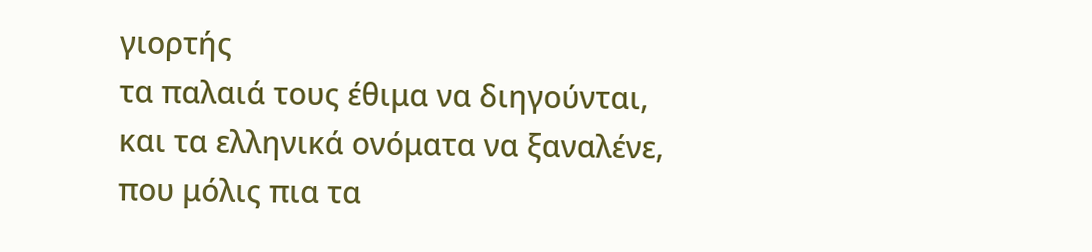γιορτής
τα παλαιά τους έθιμα να διηγούνται,
και τα ελληνικά ονόματα να ξαναλένε,
που μόλις πια τα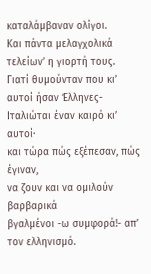καταλάμβαναν ολίγοι.
Και πάντα μελαγχολικά τελείων’ η γιορτή τους.
Γιατί θυμούνταν που κι’ αυτοί ήσαν Έλληνες-
Ιταλιώται έναν καιρό κι’ αυτοί·
και τώρα πώς εξέπεσαν, πώς έγιναν,
να ζουν και να ομιλούν βαρβαρικά
βγαλμένοι -ω συμφορά!- απ’ τον ελληνισμό.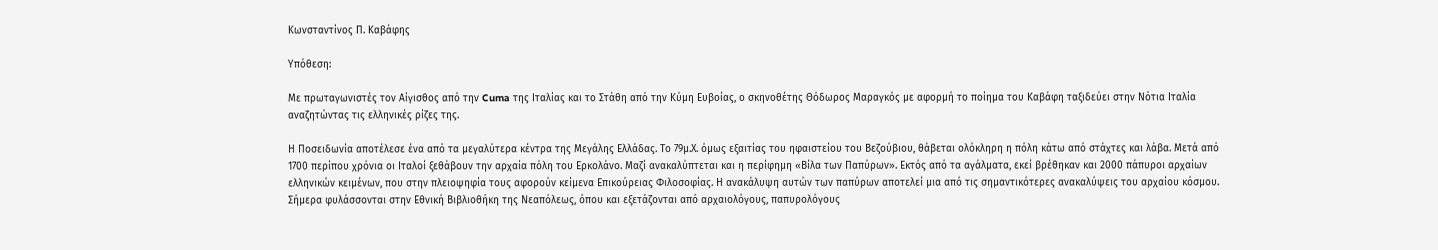Κωνσταντίνος Π. Καβάφης

Υπόθεση:

Με πρωταγωνιστές τον Αίγισθος από την Cuma της Ιταλίας και το Στάθη από την Κύμη Ευβοίας, ο σκηνοθέτης Θόδωρος Μαραγκός με αφορμή το ποίημα του Καβάφη ταξιδεύει στην Νότια Ιταλία αναζητώντας τις ελληνικές ρίζες της.

Η Ποσειδωνία αποτέλεσε ένα από τα μεγαλύτερα κέντρα της Μεγάλης Ελλάδας. Το 79μ.Χ. όμως εξαιτίας του ηφαιστείου του Βεζούβιου, θάβεται ολόκληρη η πόλη κάτω από στάχτες και λάβα. Μετά από 1700 περίπου χρόνια οι Ιταλοί ξεθάβουν την αρχαία πόλη του Ερκολάνο. Μαζί ανακαλύπτεται και η περίφημη «Βίλα των Παπύρων». Εκτός από τα αγάλματα, εκεί βρέθηκαν και 2000 πάπυροι αρχαίων ελληνικών κειμένων, που στην πλειοψηφία τους αφορούν κείμενα Επικούρειας Φιλοσοφίας. Η ανακάλυψη αυτών των παπύρων αποτελεί μια από τις σημαντικότερες ανακαλύψεις του αρχαίου κόσμου. Σήμερα φυλάσσονται στην Εθνική Βιβλιοθήκη της Νεαπόλεως, όπου και εξετάζονται από αρχαιολόγους, παπυρολόγους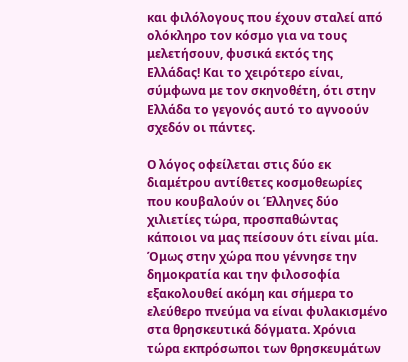και φιλόλογους που έχουν σταλεί από ολόκληρο τον κόσμο για να τους μελετήσουν, φυσικά εκτός της Ελλάδας! Και το χειρότερο είναι, σύμφωνα με τον σκηνοθέτη, ότι στην Ελλάδα το γεγονός αυτό το αγνοούν σχεδόν οι πάντες.

Ο λόγος οφείλεται στις δύο εκ διαμέτρου αντίθετες κοσμοθεωρίες που κουβαλούν οι Έλληνες δύο χιλιετίες τώρα, προσπαθώντας κάποιοι να μας πείσουν ότι είναι μία. Όμως στην χώρα που γέννησε την δημοκρατία και την φιλοσοφία εξακολουθεί ακόμη και σήμερα το ελεύθερο πνεύμα να είναι φυλακισμένο στα θρησκευτικά δόγματα. Χρόνια τώρα εκπρόσωποι των θρησκευμάτων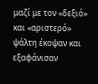μαζί με τον «δεξιό» και «αριστερό» ψάλτη έκοψαν και εξαφάνισαν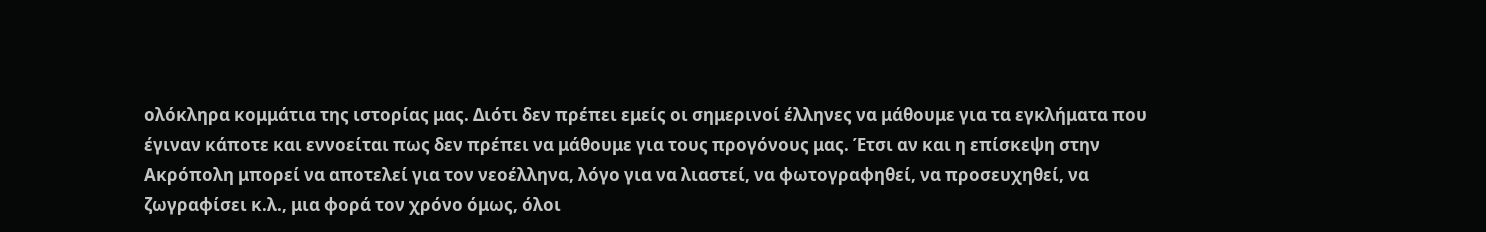ολόκληρα κομμάτια της ιστορίας μας. Διότι δεν πρέπει εμείς οι σημερινοί έλληνες να μάθουμε για τα εγκλήματα που έγιναν κάποτε και εννοείται πως δεν πρέπει να μάθουμε για τους προγόνους μας. Έτσι αν και η επίσκεψη στην Ακρόπολη μπορεί να αποτελεί για τον νεοέλληνα, λόγο για να λιαστεί, να φωτογραφηθεί, να προσευχηθεί, να ζωγραφίσει κ.λ., μια φορά τον χρόνο όμως, όλοι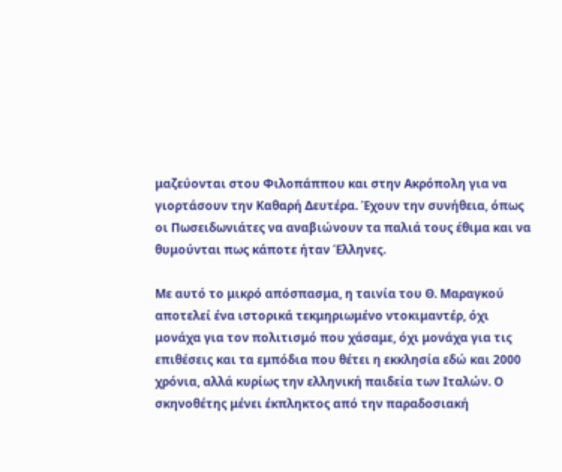μαζεύονται στου Φιλοπάππου και στην Ακρόπολη για να γιορτάσουν την Καθαρή Δευτέρα. Έχουν την συνήθεια, όπως οι Πωσειδωνιάτες να αναβιώνουν τα παλιά τους έθιμα και να θυμούνται πως κάποτε ήταν Έλληνες.

Με αυτό το μικρό απόσπασμα, η ταινία του Θ. Μαραγκού αποτελεί ένα ιστορικά τεκμηριωμένο ντοκιμαντέρ, όχι μονάχα για τον πολιτισμό που χάσαμε, όχι μονάχα για τις επιθέσεις και τα εμπόδια που θέτει η εκκλησία εδώ και 2000 χρόνια, αλλά κυρίως την ελληνική παιδεία των Ιταλών. Ο σκηνοθέτης μένει έκπληκτος από την παραδοσιακή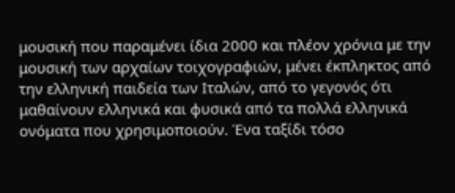μουσική που παραμένει ίδια 2000 και πλέον χρόνια με την μουσική των αρχαίων τοιχογραφιών, μένει έκπληκτος από την ελληνική παιδεία των Ιταλών, από το γεγονός ότι μαθαίνουν ελληνικά και φυσικά από τα πολλά ελληνικά ονόματα που χρησιμοποιούν. Ένα ταξίδι τόσο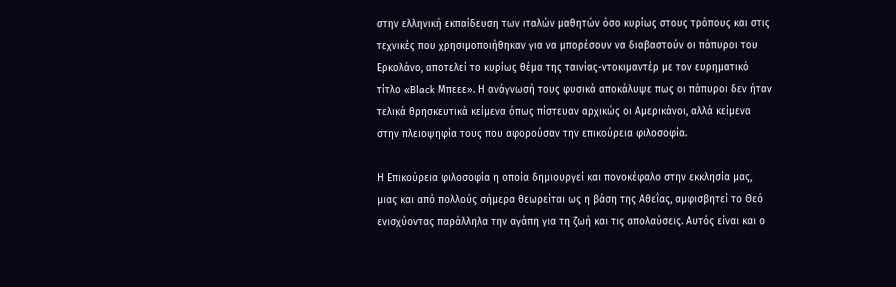στην ελληνική εκπαίδευση των ιταλών μαθητών όσο κυρίως στους τρόπους και στις τεχνικές που χρησιμοποιήθηκαν για να μπορέσουν να διαβαστούν οι πάπυροι του Ερκολάνο, αποτελεί το κυρίως θέμα της ταινίας-ντοκιμαντέρ με τον ευρηματικό τίτλο «Black Μπεεε». Η ανάγνωσή τους φυσικά αποκάλυψε πως οι πάπυροι δεν ήταν τελικά θρησκευτικά κείμενα όπως πίστευαν αρχικώς οι Αμερικάνοι, αλλά κείμενα στην πλειοψηφία τους που αφορούσαν την επικούρεια φιλοσοφία.

Η Επικούρεια φιλοσοφία η οποία δημιουργεί και πονοκέφαλο στην εκκλησία μας, μιας και από πολλούς σήμερα θεωρείται ως η βάση της Αθεΐας, αμφισβητεί το Θεό ενισχύοντας παράλληλα την αγάπη για τη ζωή και τις απολαύσεις. Αυτός είναι και ο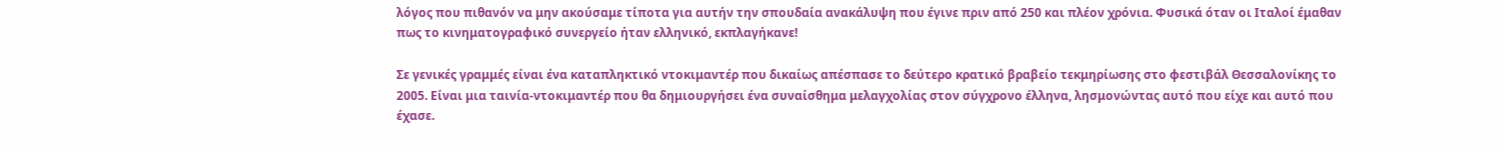λόγος που πιθανόν να μην ακούσαμε τίποτα για αυτήν την σπουδαία ανακάλυψη που έγινε πριν από 250 και πλέον χρόνια. Φυσικά όταν οι Ιταλοί έμαθαν πως το κινηματογραφικό συνεργείο ήταν ελληνικό, εκπλαγήκανε!

Σε γενικές γραμμές είναι ένα καταπληκτικό ντοκιμαντέρ που δικαίως απέσπασε το δεύτερο κρατικό βραβείο τεκμηρίωσης στο φεστιβάλ Θεσσαλονίκης το 2005. Είναι μια ταινία-ντοκιμαντέρ που θα δημιουργήσει ένα συναίσθημα μελαγχολίας στον σύγχρονο έλληνα, λησμονώντας αυτό που είχε και αυτό που έχασε.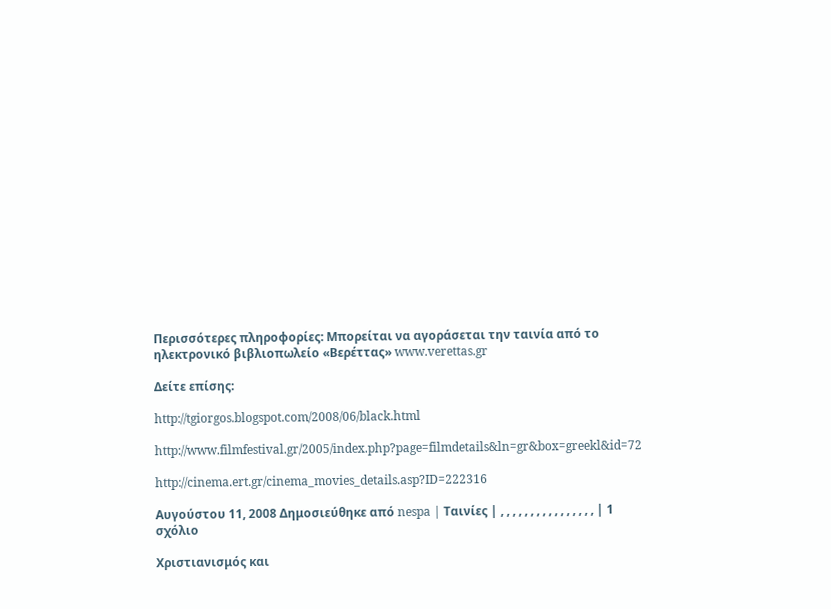Περισσότερες πληροφορίες: Μπορείται να αγοράσεται την ταινία από το ηλεκτρονικό βιβλιοπωλείο «Βερέττας» www.verettas.gr

Δείτε επίσης:

http://tgiorgos.blogspot.com/2008/06/black.html

http://www.filmfestival.gr/2005/index.php?page=filmdetails&ln=gr&box=greekl&id=72

http://cinema.ert.gr/cinema_movies_details.asp?ID=222316

Αυγούστου 11, 2008 Δημοσιεύθηκε από nespa | Ταινίες | , , , , , , , , , , , , , , , , | 1 σχόλιο

Χριστιανισμός και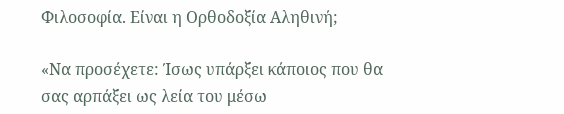Φιλοσοφία. Είναι η Ορθοδοξία Αληθινή;

«Να προσέχετε: Ίσως υπάρξει κάποιος που θα σας αρπάξει ως λεία του μέσω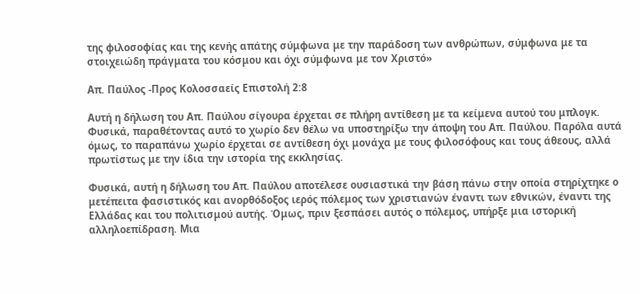της φιλοσοφίας και της κενής απάτης σύμφωνα με την παράδοση των ανθρώπων, σύμφωνα με τα στοιχειώδη πράγματα του κόσμου και όχι σύμφωνα με τον Χριστό»

Απ. Παύλος -Προς Κολοσσαείς Επιστολή 2:8

Αυτή η δήλωση του Απ. Παύλου σίγουρα έρχεται σε πλήρη αντίθεση με τα κείμενα αυτού του μπλογκ. Φυσικά, παραθέτοντας αυτό το χωρίο δεν θέλω να υποστηρίξω την άποψη του Απ. Παύλου. Παρόλα αυτά όμως, το παραπάνω χωρίο έρχεται σε αντίθεση όχι μονάχα με τους φιλοσόφους και τους άθεους, αλλά πρωτίστως με την ίδια την ιστορία της εκκλησίας.

Φυσικά, αυτή η δήλωση του Απ. Παύλου αποτέλεσε ουσιαστικά την βάση πάνω στην οποία στηρίχτηκε ο μετέπειτα φασιστικός και ανορθόδοξος ιερός πόλεμος των χριστιανών έναντι των εθνικών, έναντι της Ελλάδας και του πολιτισμού αυτής. Όμως, πριν ξεσπάσει αυτός ο πόλεμος, υπήρξε μια ιστορική αλληλοεπίδραση. Μια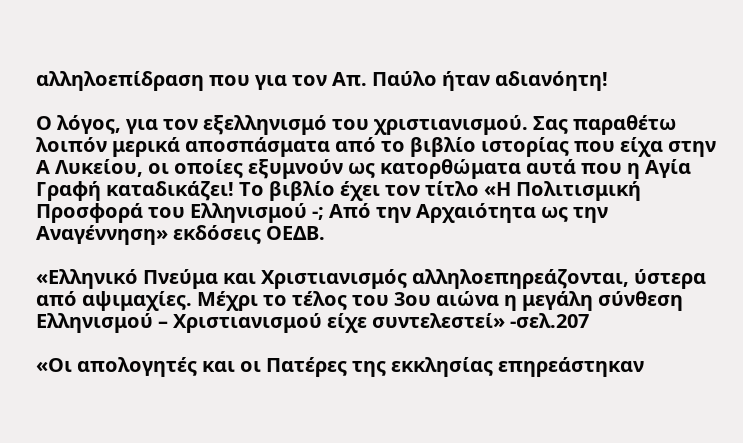αλληλοεπίδραση που για τον Απ. Παύλο ήταν αδιανόητη!

Ο λόγος, για τον εξελληνισμό του χριστιανισμού. Σας παραθέτω λοιπόν μερικά αποσπάσματα από το βιβλίο ιστορίας που είχα στην Α Λυκείου, οι οποίες εξυμνούν ως κατορθώματα αυτά που η Αγία Γραφή καταδικάζει! Το βιβλίο έχει τον τίτλο «Η Πολιτισμική Προσφορά του Ελληνισμού -; Από την Αρχαιότητα ως την Αναγέννηση» εκδόσεις ΟΕΔΒ.

«Ελληνικό Πνεύμα και Χριστιανισμός αλληλοεπηρεάζονται, ύστερα από αψιμαχίες. Μέχρι το τέλος του 3ου αιώνα η μεγάλη σύνθεση Ελληνισμού – Χριστιανισμού είχε συντελεστεί» -σελ.207

«Οι απολογητές και οι Πατέρες της εκκλησίας επηρεάστηκαν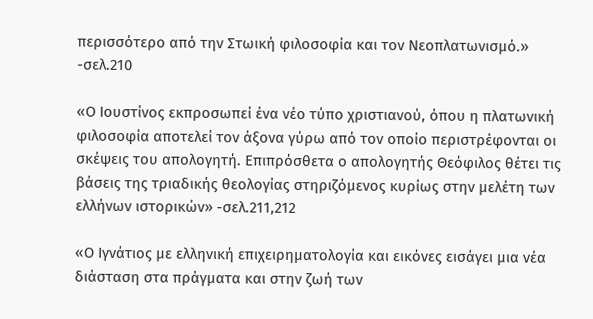περισσότερο από την Στωική φιλοσοφία και τον Νεοπλατωνισμό.» -σελ.210

«Ο Ιουστίνος εκπροσωπεί ένα νέο τύπο χριστιανού, όπου η πλατωνική φιλοσοφία αποτελεί τον άξονα γύρω από τον οποίο περιστρέφονται οι σκέψεις του απολογητή. Επιπρόσθετα ο απολογητής Θεόφιλος θέτει τις βάσεις της τριαδικής θεολογίας στηριζόμενος κυρίως στην μελέτη των ελλήνων ιστορικών» -σελ.211,212

«Ο Ιγνάτιος με ελληνική επιχειρηματολογία και εικόνες εισάγει μια νέα διάσταση στα πράγματα και στην ζωή των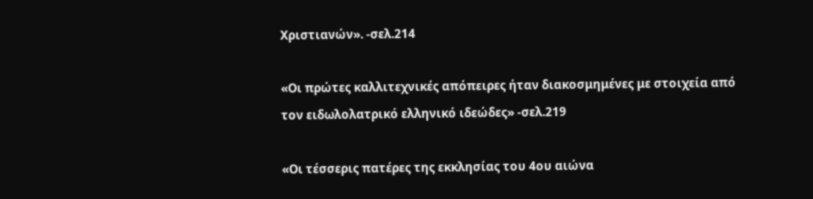Χριστιανών». -σελ.214

«Οι πρώτες καλλιτεχνικές απόπειρες ήταν διακοσμημένες με στοιχεία από τον ειδωλολατρικό ελληνικό ιδεώδες» -σελ.219

«Οι τέσσερις πατέρες της εκκλησίας του 4ου αιώνα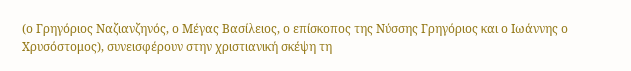(ο Γρηγόριος Ναζιανζηνός, ο Μέγας Βασίλειος, ο επίσκοπος της Νύσσης Γρηγόριος και ο Ιωάννης ο Χρυσόστομος), συνεισφέρουν στην χριστιανική σκέψη τη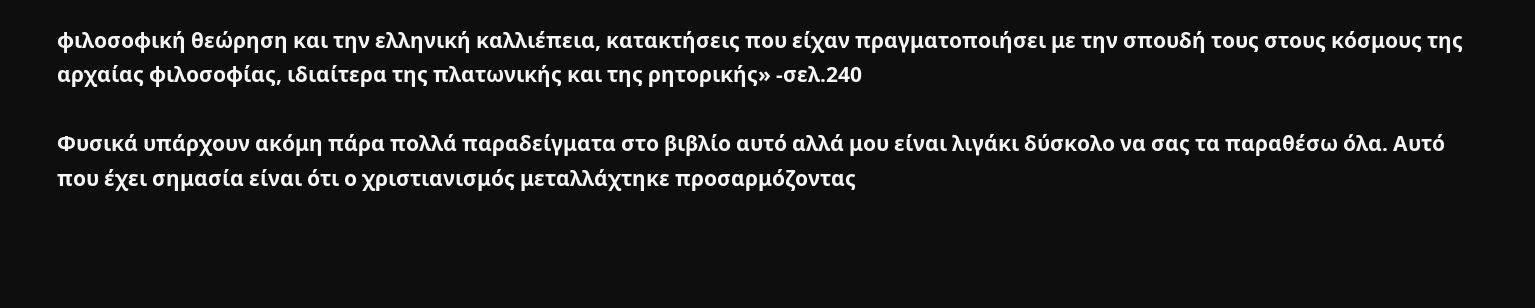φιλοσοφική θεώρηση και την ελληνική καλλιέπεια, κατακτήσεις που είχαν πραγματοποιήσει με την σπουδή τους στους κόσμους της αρχαίας φιλοσοφίας, ιδιαίτερα της πλατωνικής και της ρητορικής» -σελ.240

Φυσικά υπάρχουν ακόμη πάρα πολλά παραδείγματα στο βιβλίο αυτό αλλά μου είναι λιγάκι δύσκολο να σας τα παραθέσω όλα. Αυτό που έχει σημασία είναι ότι ο χριστιανισμός μεταλλάχτηκε προσαρμόζοντας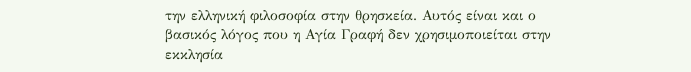την ελληνική φιλοσοφία στην θρησκεία. Αυτός είναι και ο βασικός λόγος που η Αγία Γραφή δεν χρησιμοποιείται στην εκκλησία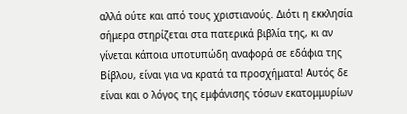αλλά ούτε και από τους χριστιανούς. Διότι η εκκλησία σήμερα στηρίζεται στα πατερικά βιβλία της, κι αν γίνεται κάποια υποτυπώδη αναφορά σε εδάφια της Βίβλου, είναι για να κρατά τα προσχήματα! Αυτός δε είναι και ο λόγος της εμφάνισης τόσων εκατομμυρίων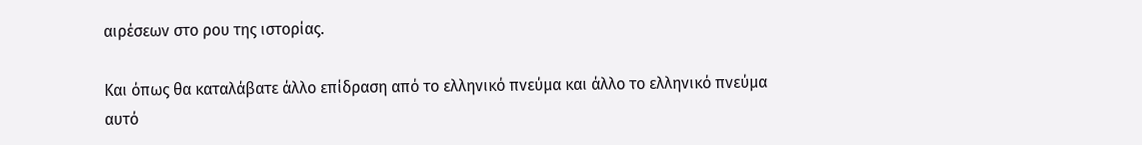αιρέσεων στο ρου της ιστορίας.

Και όπως θα καταλάβατε άλλο επίδραση από το ελληνικό πνεύμα και άλλο το ελληνικό πνεύμα αυτό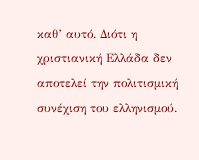καθ’ αυτό. Διότι η χριστιανική Ελλάδα δεν αποτελεί την πολιτισμική συνέχιση του ελληνισμού.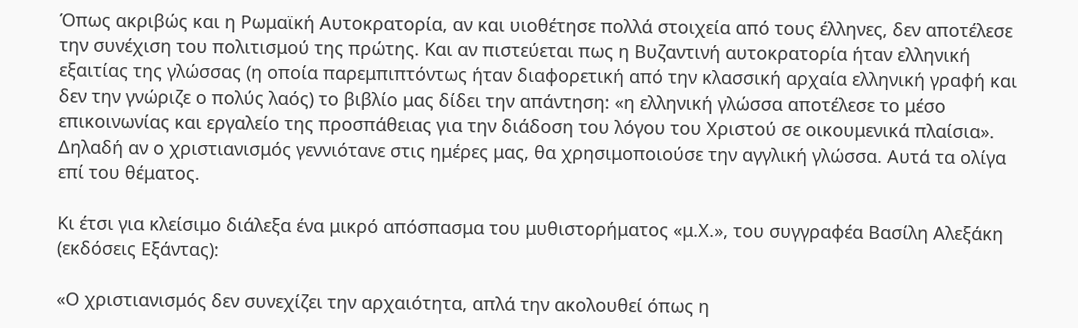Όπως ακριβώς και η Ρωμαϊκή Αυτοκρατορία, αν και υιοθέτησε πολλά στοιχεία από τους έλληνες, δεν αποτέλεσε την συνέχιση του πολιτισμού της πρώτης. Και αν πιστεύεται πως η Βυζαντινή αυτοκρατορία ήταν ελληνική εξαιτίας της γλώσσας (η οποία παρεμπιπτόντως ήταν διαφορετική από την κλασσική αρχαία ελληνική γραφή και δεν την γνώριζε ο πολύς λαός) το βιβλίο μας δίδει την απάντηση: «η ελληνική γλώσσα αποτέλεσε το μέσο επικοινωνίας και εργαλείο της προσπάθειας για την διάδοση του λόγου του Χριστού σε οικουμενικά πλαίσια». Δηλαδή αν ο χριστιανισμός γεννιότανε στις ημέρες μας, θα χρησιμοποιούσε την αγγλική γλώσσα. Αυτά τα ολίγα επί του θέματος.

Κι έτσι για κλείσιμο διάλεξα ένα μικρό απόσπασμα του μυθιστορήματος «μ.Χ.», του συγγραφέα Βασίλη Αλεξάκη (εκδόσεις Εξάντας):

«Ο χριστιανισμός δεν συνεχίζει την αρχαιότητα, απλά την ακολουθεί όπως η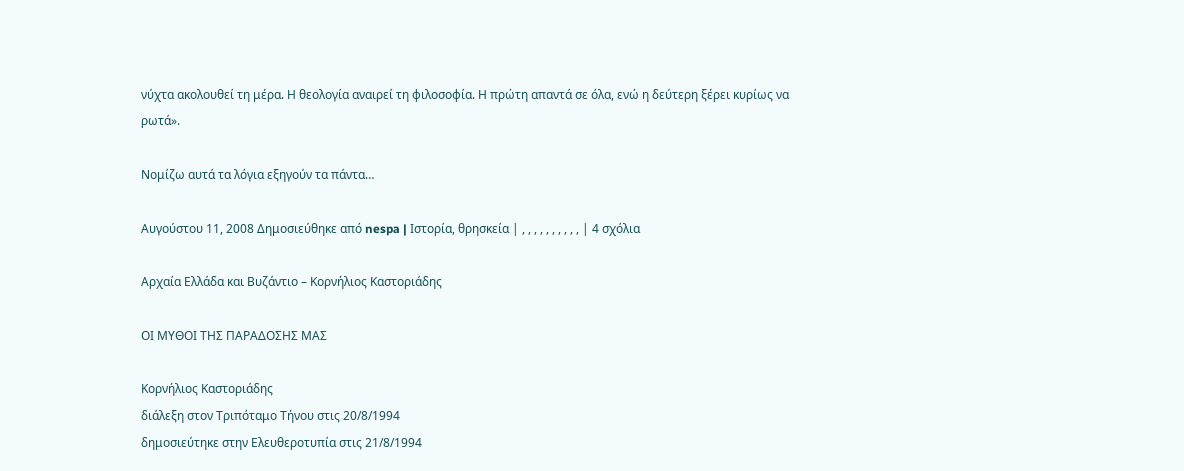νύχτα ακολουθεί τη μέρα. Η θεολογία αναιρεί τη φιλοσοφία. Η πρώτη απαντά σε όλα, ενώ η δεύτερη ξέρει κυρίως να ρωτά».

Νομίζω αυτά τα λόγια εξηγούν τα πάντα…

Αυγούστου 11, 2008 Δημοσιεύθηκε από nespa | Ιστορία, θρησκεία | , , , , , , , , , , | 4 σχόλια

Αρχαία Ελλάδα και Βυζάντιο – Κορνήλιος Καστοριάδης

ΟΙ ΜΥΘΟΙ ΤΗΣ ΠΑΡΑΔΟΣΗΣ ΜΑΣ

Κορνήλιος Καστοριάδης
διάλεξη στον Τριπόταμο Τήνου στις 20/8/1994
δημοσιεύτηκε στην Ελευθεροτυπία στις 21/8/1994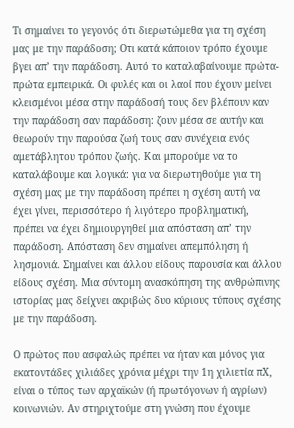Τι σημαίνει το γεγονός ότι διερωτώμεθα για τη σχέση μας με την παράδοση; Οτι κατά κάποιον τρόπο έχουμε βγει απ’ την παράδοση. Αυτό το καταλαβαίνουμε πρώτα-πρώτα εμπειρικά. Οι φυλές και οι λαοί που έχουν μείνει κλεισμένοι μέσα στην παράδοσή τους δεν βλέπουν καν την παράδοση σαν παράδοση: ζουν μέσα σε αυτήν και θεωρούν την παρούσα ζωή τους σαν συνέχεια ενός αμετάβλητου τρόπου ζωής. Και μπορούμε να το καταλάβουμε και λογικά: για να διερωτηθούμε για τη σχέση μας με την παράδοση πρέπει η σχέση αυτή να έχει γίνει, περισσότερο ή λιγότερο προβληματική, πρέπει να έχει δημιουργηθεί μια απόσταση απ’ την παράδοση. Απόσταση δεν σημαίνει απεμπόληση ή λησμονιά. Σημαίνει και άλλου είδους παρουσία και άλλου είδους σχέση. Μια σύντομη ανασκόπηση της ανθρώπινης ιστορίας μας δείχνει ακριβώς δυο κύριους τύπους σχέσης με την παράδοση.

Ο πρώτος που ασφαλώς πρέπει να ήταν και μόνος για εκατοντάδες χιλιάδες χρόνια μέχρι την 1η χιλιετία πΧ, είναι ο τύπος των αρχαϊκών (ή πρωτόγονων ή αγρίων) κοινωνιών. Αν στηριχτούμε στη γνώση που έχουμε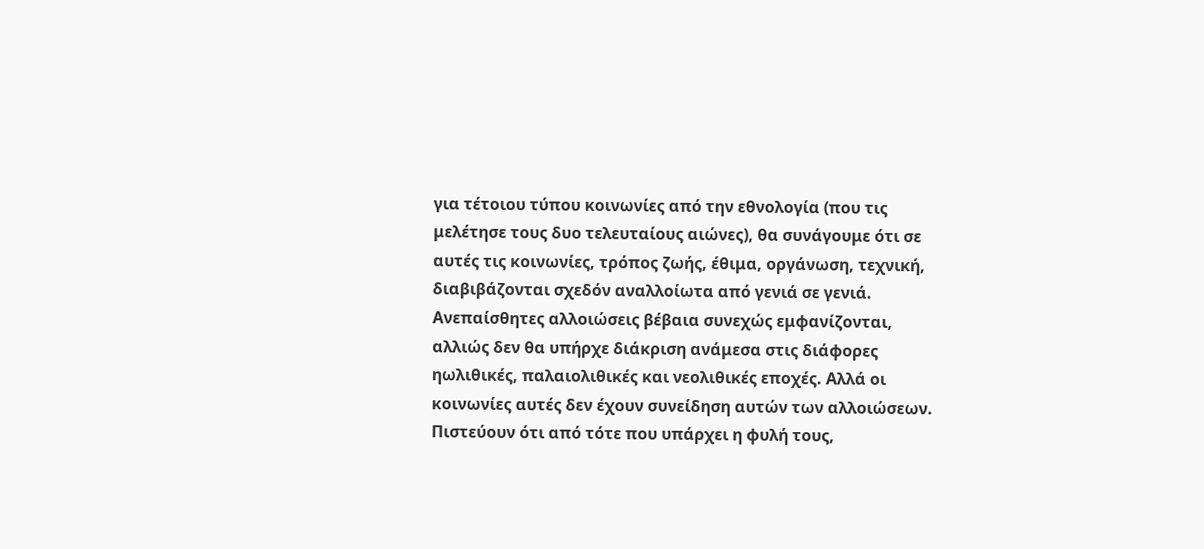για τέτοιου τύπου κοινωνίες από την εθνολογία (που τις μελέτησε τους δυο τελευταίους αιώνες), θα συνάγουμε ότι σε αυτές τις κοινωνίες, τρόπος ζωής, έθιμα, οργάνωση, τεχνική, διαβιβάζονται σχεδόν αναλλοίωτα από γενιά σε γενιά. Ανεπαίσθητες αλλοιώσεις βέβαια συνεχώς εμφανίζονται, αλλιώς δεν θα υπήρχε διάκριση ανάμεσα στις διάφορες ηωλιθικές, παλαιολιθικές και νεολιθικές εποχές. Αλλά οι κοινωνίες αυτές δεν έχουν συνείδηση αυτών των αλλοιώσεων. Πιστεύουν ότι από τότε που υπάρχει η φυλή τους,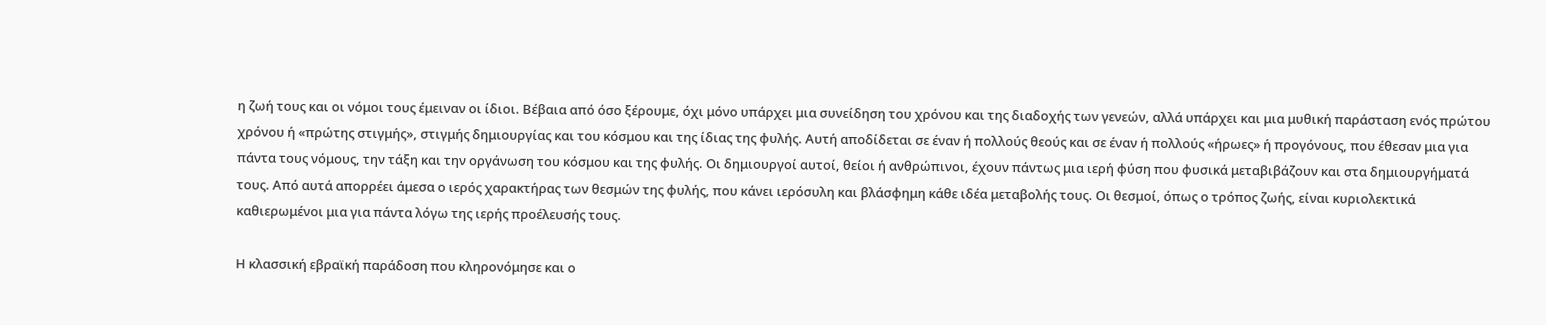η ζωή τους και οι νόμοι τους έμειναν οι ίδιοι. Βέβαια από όσο ξέρουμε, όχι μόνο υπάρχει μια συνείδηση του χρόνου και της διαδοχής των γενεών, αλλά υπάρχει και μια μυθική παράσταση ενός πρώτου χρόνου ή «πρώτης στιγμής», στιγμής δημιουργίας και του κόσμου και της ίδιας της φυλής. Αυτή αποδίδεται σε έναν ή πολλούς θεούς και σε έναν ή πολλούς «ήρωες» ή προγόνους, που έθεσαν μια για πάντα τους νόμους, την τάξη και την οργάνωση του κόσμου και της φυλής. Οι δημιουργοί αυτοί, θείοι ή ανθρώπινοι, έχουν πάντως μια ιερή φύση που φυσικά μεταβιβάζουν και στα δημιουργήματά τους. Από αυτά απορρέει άμεσα ο ιερός χαρακτήρας των θεσμών της φυλής, που κάνει ιερόσυλη και βλάσφημη κάθε ιδέα μεταβολής τους. Οι θεσμοί, όπως ο τρόπος ζωής, είναι κυριολεκτικά καθιερωμένοι μια για πάντα λόγω της ιερής προέλευσής τους.

Η κλασσική εβραϊκή παράδοση που κληρονόμησε και ο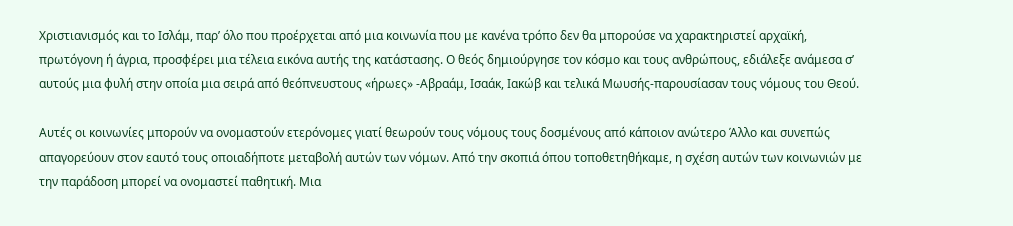Χριστιανισμός και το Ισλάμ, παρ’ όλο που προέρχεται από μια κοινωνία που με κανένα τρόπο δεν θα μπορούσε να χαρακτηριστεί αρχαϊκή, πρωτόγονη ή άγρια, προσφέρει μια τέλεια εικόνα αυτής της κατάστασης. Ο θεός δημιούργησε τον κόσμο και τους ανθρώπους, εδιάλεξε ανάμεσα σ’ αυτούς μια φυλή στην οποία μια σειρά από θεόπνευστους «ήρωες» -Αβραάμ, Ισαάκ, Ιακώβ και τελικά Μωυσής-παρουσίασαν τους νόμους του Θεού.

Αυτές οι κοινωνίες μπορούν να ονομαστούν ετερόνομες γιατί θεωρούν τους νόμους τους δοσμένους από κάποιον ανώτερο Άλλο και συνεπώς απαγορεύουν στον εαυτό τους οποιαδήποτε μεταβολή αυτών των νόμων. Από την σκοπιά όπου τοποθετηθήκαμε, η σχέση αυτών των κοινωνιών με την παράδοση μπορεί να ονομαστεί παθητική. Μια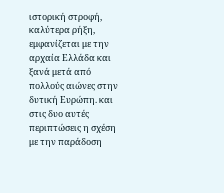ιστορική στροφή, καλύτερα ρήξη, εμφανίζεται με την αρχαία Ελλάδα και ξανά μετά από πολλούς αιώνες στην δυτική Ευρώπη. και στις δυο αυτές περιπτώσεις η σχέση με την παράδοση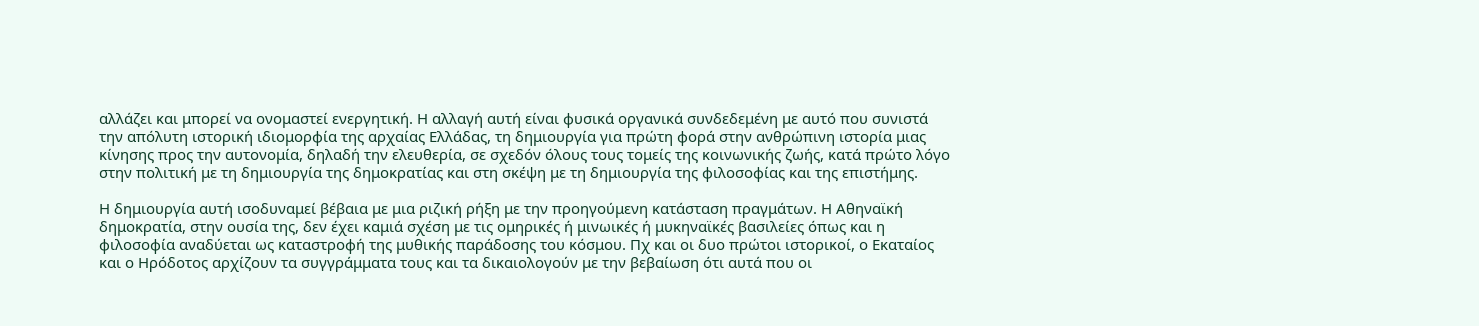αλλάζει και μπορεί να ονομαστεί ενεργητική. Η αλλαγή αυτή είναι φυσικά οργανικά συνδεδεμένη με αυτό που συνιστά την απόλυτη ιστορική ιδιομορφία της αρχαίας Ελλάδας, τη δημιουργία για πρώτη φορά στην ανθρώπινη ιστορία μιας κίνησης προς την αυτονομία, δηλαδή την ελευθερία, σε σχεδόν όλους τους τομείς της κοινωνικής ζωής, κατά πρώτο λόγο στην πολιτική με τη δημιουργία της δημοκρατίας και στη σκέψη με τη δημιουργία της φιλοσοφίας και της επιστήμης.

Η δημιουργία αυτή ισοδυναμεί βέβαια με μια ριζική ρήξη με την προηγούμενη κατάσταση πραγμάτων. Η Αθηναϊκή δημοκρατία, στην ουσία της, δεν έχει καμιά σχέση με τις ομηρικές ή μινωικές ή μυκηναϊκές βασιλείες όπως και η φιλοσοφία αναδύεται ως καταστροφή της μυθικής παράδοσης του κόσμου. Πχ και οι δυο πρώτοι ιστορικοί, ο Εκαταίος και ο Ηρόδοτος αρχίζουν τα συγγράμματα τους και τα δικαιολογούν με την βεβαίωση ότι αυτά που οι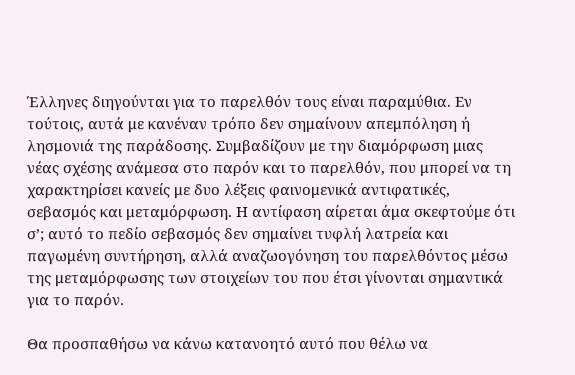Έλληνες διηγούνται για το παρελθόν τους είναι παραμύθια. Εν τούτοις, αυτά με κανέναν τρόπο δεν σημαίνουν απεμπόληση ή λησμονιά της παράδοσης. Συμβαδίζουν με την διαμόρφωση μιας νέας σχέσης ανάμεσα στο παρόν και το παρελθόν, που μπορεί να τη χαρακτηρίσει κανείς με δυο λέξεις φαινομενικά αντιφατικές, σεβασμός και μεταμόρφωση. Η αντίφαση αίρεται άμα σκεφτούμε ότι σ’; αυτό το πεδίο σεβασμός δεν σημαίνει τυφλή λατρεία και παγωμένη συντήρηση, αλλά αναζωογόνηση του παρελθόντος μέσω της μεταμόρφωσης των στοιχείων του που έτσι γίνονται σημαντικά για το παρόν.

Θα προσπαθήσω να κάνω κατανοητό αυτό που θέλω να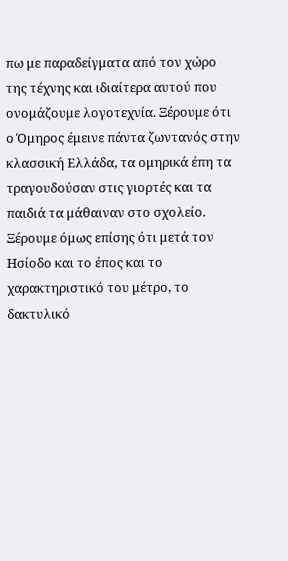πω με παραδείγματα από τον χώρο της τέχνης και ιδιαίτερα αυτού που ονομάζουμε λογοτεχνία. Ξέρουμε ότι ο Όμηρος έμεινε πάντα ζωντανός στην κλασσική Ελλάδα, τα ομηρικά έπη τα τραγουδούσαν στις γιορτές και τα παιδιά τα μάθαιναν στο σχολείο. Ξέρουμε όμως επίσης ότι μετά τον Ησίοδο και το έπος και το χαρακτηριστικό του μέτρο, το δακτυλικό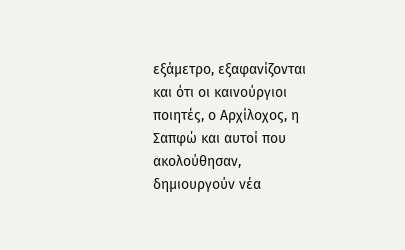εξάμετρο, εξαφανίζονται και ότι οι καινούργιοι ποιητές, ο Αρχίλοχος, η Σαπφώ και αυτοί που ακολούθησαν, δημιουργούν νέα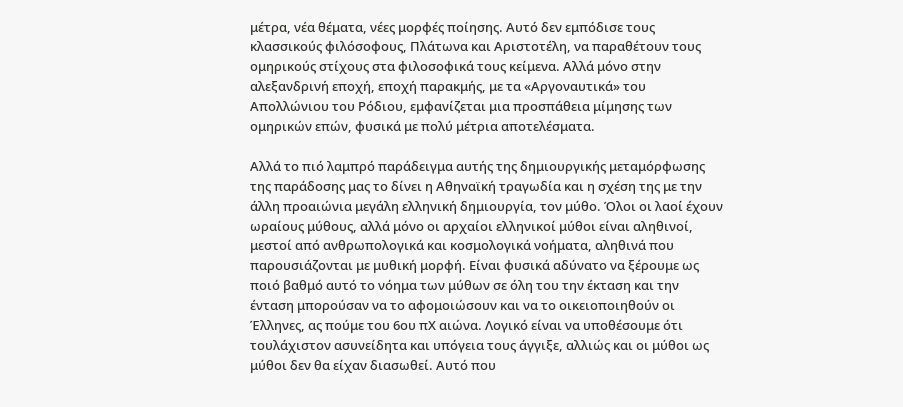μέτρα, νέα θέματα, νέες μορφές ποίησης. Αυτό δεν εμπόδισε τους κλασσικούς φιλόσοφους, Πλάτωνα και Αριστοτέλη, να παραθέτουν τους ομηρικούς στίχους στα φιλοσοφικά τους κείμενα. Αλλά μόνο στην αλεξανδρινή εποχή, εποχή παρακμής, με τα «Αργοναυτικά» του Απολλώνιου του Ρόδιου, εμφανίζεται μια προσπάθεια μίμησης των ομηρικών επών, φυσικά με πολύ μέτρια αποτελέσματα.

Αλλά το πιό λαμπρό παράδειγμα αυτής της δημιουργικής μεταμόρφωσης της παράδοσης μας το δίνει η Αθηναϊκή τραγωδία και η σχέση της με την άλλη προαιώνια μεγάλη ελληνική δημιουργία, τον μύθο. Όλοι οι λαοί έχουν ωραίους μύθους, αλλά μόνο οι αρχαίοι ελληνικοί μύθοι είναι αληθινοί, μεστοί από ανθρωπολογικά και κοσμολογικά νοήματα, αληθινά που παρουσιάζονται με μυθική μορφή. Είναι φυσικά αδύνατο να ξέρουμε ως ποιό βαθμό αυτό το νόημα των μύθων σε όλη του την έκταση και την ένταση μπορούσαν να το αφομοιώσουν και να το οικειοποιηθούν οι Έλληνες, ας πούμε του 6ου πΧ αιώνα. Λογικό είναι να υποθέσουμε ότι τουλάχιστον ασυνείδητα και υπόγεια τους άγγιξε, αλλιώς και οι μύθοι ως μύθοι δεν θα είχαν διασωθεί. Αυτό που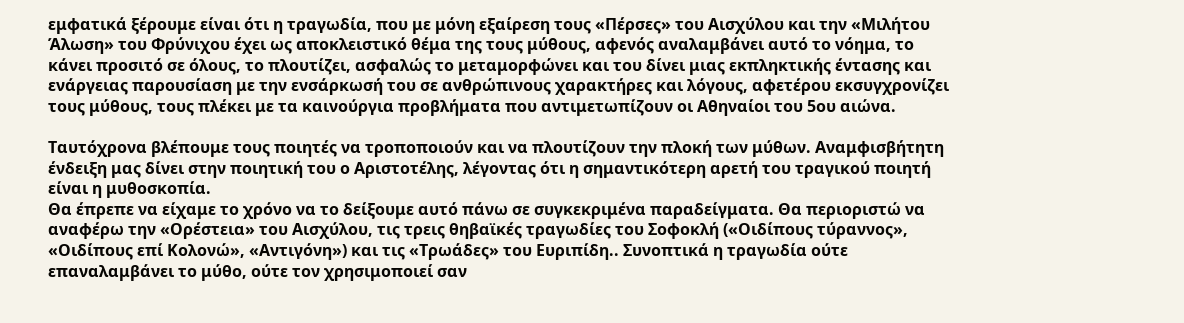εμφατικά ξέρουμε είναι ότι η τραγωδία, που με μόνη εξαίρεση τους «Πέρσες» του Αισχύλου και την «Μιλήτου Άλωση» του Φρύνιχου έχει ως αποκλειστικό θέμα της τους μύθους, αφενός αναλαμβάνει αυτό το νόημα, το κάνει προσιτό σε όλους, το πλουτίζει, ασφαλώς το μεταμορφώνει και του δίνει μιας εκπληκτικής έντασης και ενάργειας παρουσίαση με την ενσάρκωσή του σε ανθρώπινους χαρακτήρες και λόγους, αφετέρου εκσυγχρονίζει τους μύθους, τους πλέκει με τα καινούργια προβλήματα που αντιμετωπίζουν οι Αθηναίοι του 5ου αιώνα.

Ταυτόχρονα βλέπουμε τους ποιητές να τροποποιούν και να πλουτίζουν την πλοκή των μύθων. Αναμφισβήτητη ένδειξη μας δίνει στην ποιητική του ο Αριστοτέλης, λέγοντας ότι η σημαντικότερη αρετή του τραγικού ποιητή είναι η μυθοσκοπία.
Θα έπρεπε να είχαμε το χρόνο να το δείξουμε αυτό πάνω σε συγκεκριμένα παραδείγματα. Θα περιοριστώ να αναφέρω την «Ορέστεια» του Αισχύλου, τις τρεις θηβαϊκές τραγωδίες του Σοφοκλή («Οιδίπους τύραννος», «Οιδίπους επί Κολονώ», «Αντιγόνη») και τις «Τρωάδες» του Ευριπίδη.. Συνοπτικά η τραγωδία ούτε επαναλαμβάνει το μύθο, ούτε τον χρησιμοποιεί σαν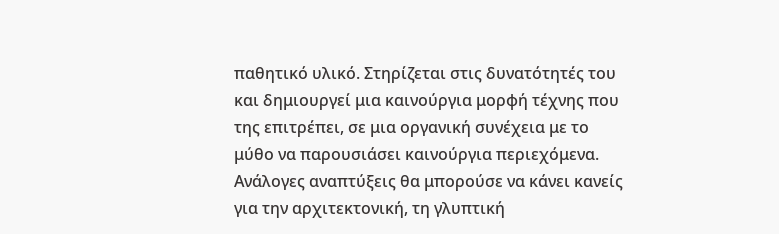παθητικό υλικό. Στηρίζεται στις δυνατότητές του και δημιουργεί μια καινούργια μορφή τέχνης που της επιτρέπει, σε μια οργανική συνέχεια με το μύθο να παρουσιάσει καινούργια περιεχόμενα. Ανάλογες αναπτύξεις θα μπορούσε να κάνει κανείς για την αρχιτεκτονική, τη γλυπτική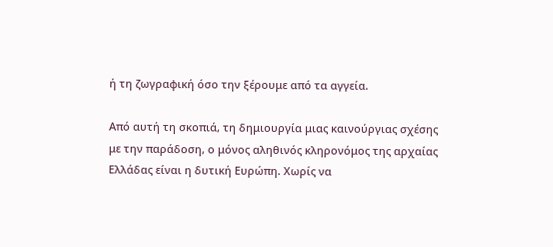ή τη ζωγραφική όσο την ξέρουμε από τα αγγεία.

Από αυτή τη σκοπιά, τη δημιουργία μιας καινούργιας σχέσης με την παράδοση, ο μόνος αληθινός κληρονόμος της αρχαίας Ελλάδας είναι η δυτική Ευρώπη. Χωρίς να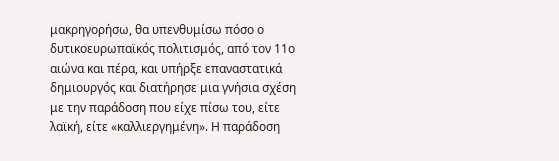μακρηγορήσω, θα υπενθυμίσω πόσο ο δυτικοευρωπαϊκός πολιτισμός, από τον 11ο αιώνα και πέρα, και υπήρξε επαναστατικά δημιουργός και διατήρησε μια γνήσια σχέση με την παράδοση που είχε πίσω του, είτε λαϊκή, είτε «καλλιεργημένη». Η παράδοση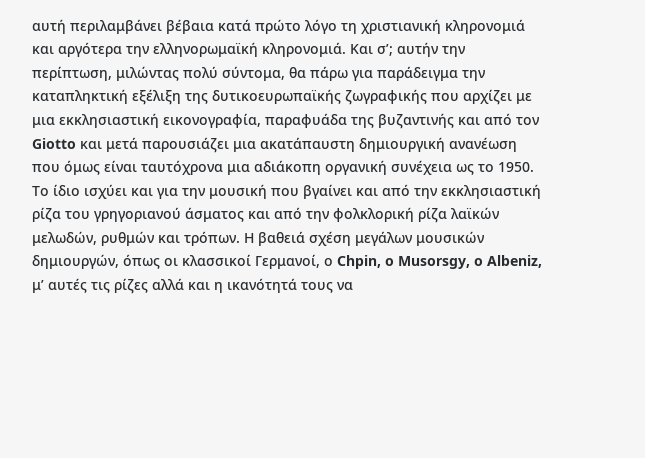αυτή περιλαμβάνει βέβαια κατά πρώτο λόγο τη χριστιανική κληρονομιά και αργότερα την ελληνορωμαϊκή κληρονομιά. Και σ’; αυτήν την περίπτωση, μιλώντας πολύ σύντομα, θα πάρω για παράδειγμα την καταπληκτική εξέλιξη της δυτικοευρωπαϊκής ζωγραφικής που αρχίζει με μια εκκλησιαστική εικονογραφία, παραφυάδα της βυζαντινής και από τον Giotto και μετά παρουσιάζει μια ακατάπαυστη δημιουργική ανανέωση που όμως είναι ταυτόχρονα μια αδιάκοπη οργανική συνέχεια ως το 1950. Το ίδιο ισχύει και για την μουσική που βγαίνει και από την εκκλησιαστική ρίζα του γρηγοριανού άσματος και από την φολκλορική ρίζα λαϊκών μελωδών, ρυθμών και τρόπων. Η βαθειά σχέση μεγάλων μουσικών δημιουργών, όπως οι κλασσικοί Γερμανοί, ο Chpin, o Musorsgy, o Albeniz, μ’ αυτές τις ρίζες αλλά και η ικανότητά τους να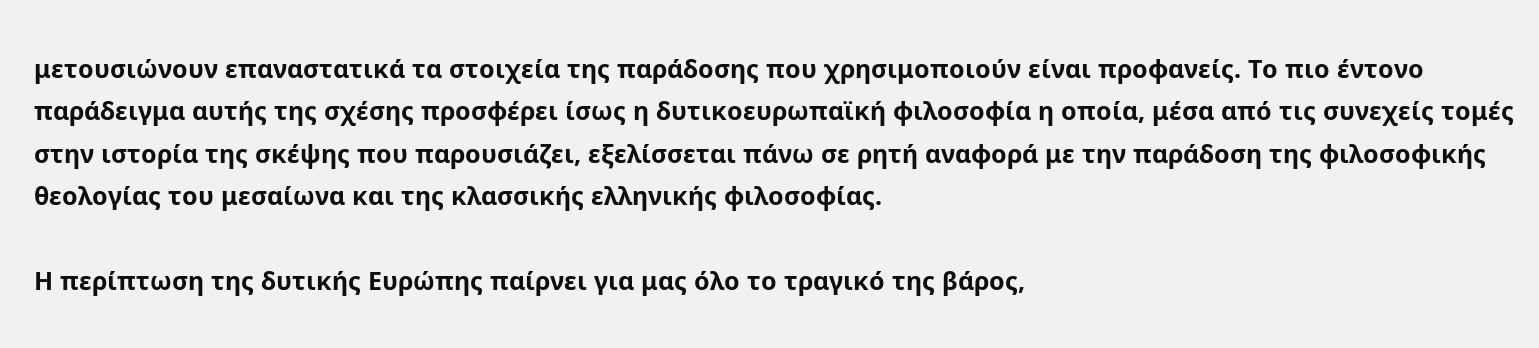μετουσιώνουν επαναστατικά τα στοιχεία της παράδοσης που χρησιμοποιούν είναι προφανείς. Το πιο έντονο παράδειγμα αυτής της σχέσης προσφέρει ίσως η δυτικοευρωπαϊκή φιλοσοφία η οποία, μέσα από τις συνεχείς τομές στην ιστορία της σκέψης που παρουσιάζει, εξελίσσεται πάνω σε ρητή αναφορά με την παράδοση της φιλοσοφικής θεολογίας του μεσαίωνα και της κλασσικής ελληνικής φιλοσοφίας.

Η περίπτωση της δυτικής Ευρώπης παίρνει για μας όλο το τραγικό της βάρος,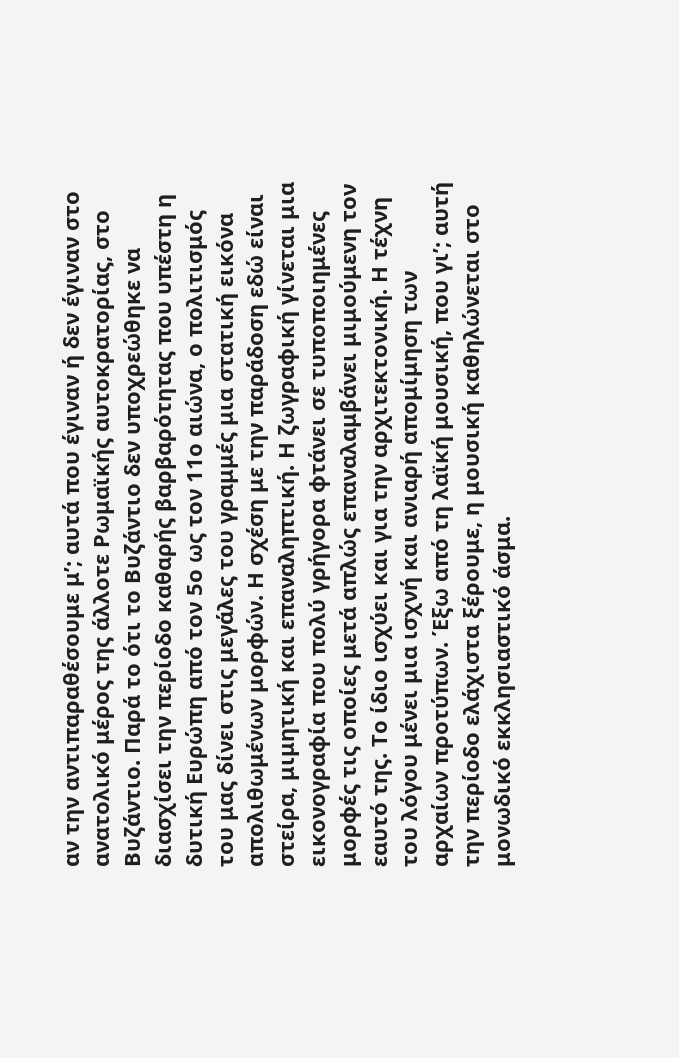αν την αντιπαραθέσουμε μ’; αυτά που έγιναν ή δεν έγιναν στο ανατολικό μέρος της άλλοτε Ρωμαϊκής αυτοκρατορίας, στο Βυζάντιο. Παρά το ότι το Βυζάντιο δεν υποχρεώθηκε να διασχίσει την περίοδο καθαρής βαρβαρότητας που υπέστη η δυτική Ευρώπη από τον 5ο ως τον 11ο αιώνα, ο πολιτισμός του μας δίνει στις μεγάλες του γραμμές μια στατική εικόνα απολιθωμένων μορφών. Η σχέση με την παράδοση εδώ είναι στείρα, μιμητική και επαναληπτική. Η ζωγραφική γίνεται μια εικονογραφία που πολύ γρήγορα φτάνει σε τυποποιημένες μορφές τις οποίες μετά απλώς επαναλαμβάνει μιμούμενη τον εαυτό της. Το ίδιο ισχύει και για την αρχιτεκτονική. Η τέχνη του λόγου μένει μια ισχνή και ανιαρή απομίμηση των αρχαίων προτύπων. Έξω από τη λαϊκή μουσική, που γι’; αυτή την περίοδο ελάχιστα ξέρουμε, η μουσική καθηλώνεται στο μονωδικό εκκλησιαστικό άσμα.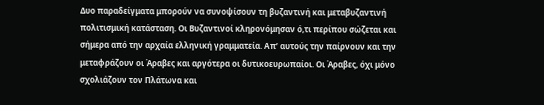Δυο παραδείγματα μπορούν να συνοψίσουν τη βυζαντινή και μεταβυζαντινή πολιτισμική κατάσταση. Οι Βυζαντινοί κληρονόμησαν ό,τι περίπου σώζεται και σήμερα από την αρχαία ελληνική γραμματεία. Απ’ αυτούς την παίρνουν και την μεταφράζουν οι Άραβες και αργότερα οι δυτικοευρωπαίοι. Οι Άραβες, όχι μόνο σχολιάζουν τον Πλάτωνα και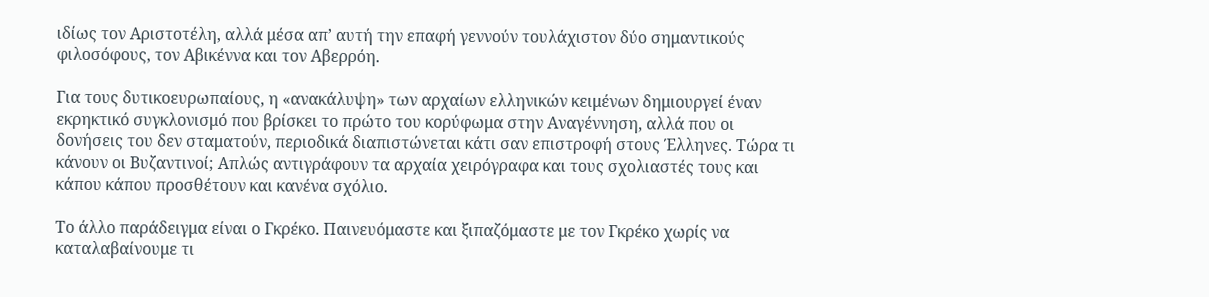ιδίως τον Αριστοτέλη, αλλά μέσα απ’ αυτή την επαφή γεννούν τουλάχιστον δύο σημαντικούς φιλοσόφους, τον Αβικέννα και τον Αβερρόη.

Για τους δυτικοευρωπαίους, η «ανακάλυψη» των αρχαίων ελληνικών κειμένων δημιουργεί έναν εκρηκτικό συγκλονισμό που βρίσκει το πρώτο του κορύφωμα στην Αναγέννηση, αλλά που οι δονήσεις του δεν σταματούν, περιοδικά διαπιστώνεται κάτι σαν επιστροφή στους Έλληνες. Τώρα τι κάνουν οι Βυζαντινοί; Απλώς αντιγράφουν τα αρχαία χειρόγραφα και τους σχολιαστές τους και κάπου κάπου προσθέτουν και κανένα σχόλιο.

Το άλλο παράδειγμα είναι ο Γκρέκο. Παινευόμαστε και ξιπαζόμαστε με τον Γκρέκο χωρίς να καταλαβαίνουμε τι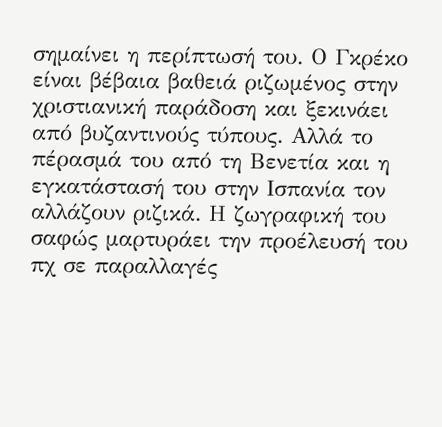σημαίνει η περίπτωσή του. Ο Γκρέκο είναι βέβαια βαθειά ριζωμένος στην χριστιανική παράδοση και ξεκινάει από βυζαντινούς τύπους. Αλλά το πέρασμά του από τη Βενετία και η εγκατάστασή του στην Ισπανία τον αλλάζουν ριζικά. Η ζωγραφική του σαφώς μαρτυράει την προέλευσή του πχ σε παραλλαγές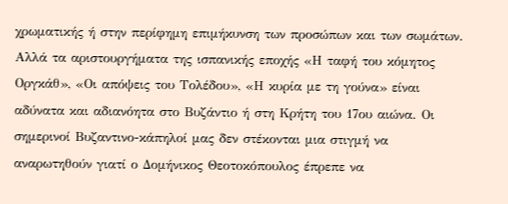χρωματικής ή στην περίφημη επιμήκυνση των προσώπων και των σωμάτων. Αλλά τα αριστουργήματα της ισπανικής εποχής «Η ταφή του κόμητος Οργκάθ», «Οι απόψεις του Τολέδου», «Η κυρία με τη γούνα» είναι αδύνατα και αδιανόητα στο Βυζάντιο ή στη Κρήτη του 17ου αιώνα. Οι σημερινοί Βυζαντινο-κάπηλοί μας δεν στέκονται μια στιγμή να αναρωτηθούν γιατί ο Δομήνικος Θεοτοκόπουλος έπρεπε να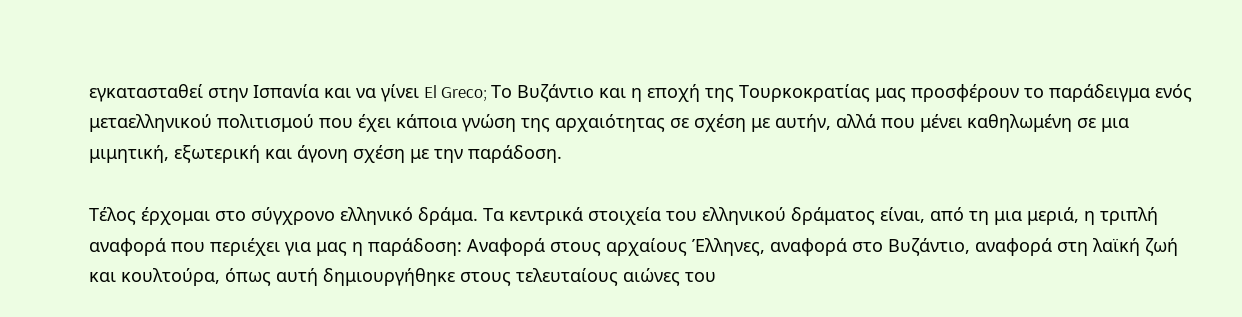εγκατασταθεί στην Ισπανία και να γίνει El Greco; Το Βυζάντιο και η εποχή της Τουρκοκρατίας μας προσφέρουν το παράδειγμα ενός μεταελληνικού πολιτισμού που έχει κάποια γνώση της αρχαιότητας σε σχέση με αυτήν, αλλά που μένει καθηλωμένη σε μια μιμητική, εξωτερική και άγονη σχέση με την παράδοση.

Τέλος έρχομαι στο σύγχρονο ελληνικό δράμα. Τα κεντρικά στοιχεία του ελληνικού δράματος είναι, από τη μια μεριά, η τριπλή αναφορά που περιέχει για μας η παράδοση: Αναφορά στους αρχαίους Έλληνες, αναφορά στο Βυζάντιο, αναφορά στη λαϊκή ζωή και κουλτούρα, όπως αυτή δημιουργήθηκε στους τελευταίους αιώνες του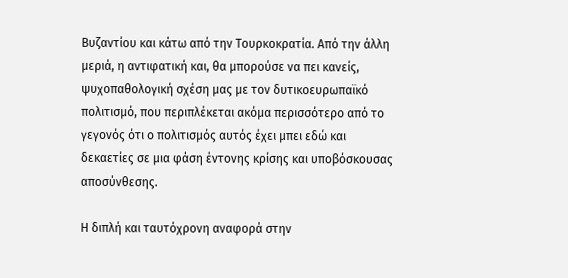Βυζαντίου και κάτω από την Τουρκοκρατία. Από την άλλη μεριά, η αντιφατική και, θα μπορούσε να πει κανείς, ψυχοπαθολογική σχέση μας με τον δυτικοευρωπαϊκό πολιτισμό, που περιπλέκεται ακόμα περισσότερο από το γεγονός ότι ο πολιτισμός αυτός έχει μπει εδώ και δεκαετίες σε μια φάση έντονης κρίσης και υποβόσκουσας αποσύνθεσης.

Η διπλή και ταυτόχρονη αναφορά στην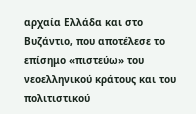αρχαία Ελλάδα και στο Βυζάντιο, που αποτέλεσε το επίσημο «πιστεύω» του νεοελληνικού κράτους και του πολιτιστικού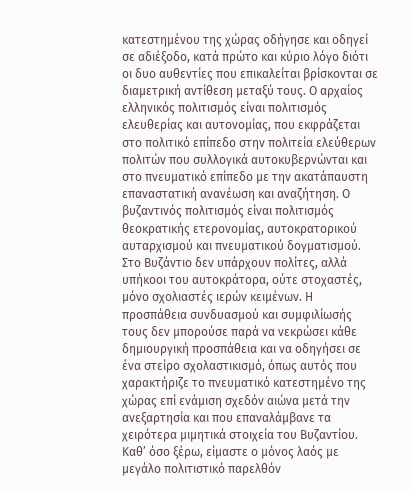κατεστημένου της χώρας οδήγησε και οδηγεί σε αδιέξοδο, κατά πρώτο και κύριο λόγο διότι οι δυο αυθεντίες που επικαλείται βρίσκονται σε διαμετρική αντίθεση μεταξύ τους. Ο αρχαίος ελληνικός πολιτισμός είναι πολιτισμός ελευθερίας και αυτονομίας, που εκφράζεται στο πολιτικό επίπεδο στην πολιτεία ελεύθερων πολιτών που συλλογικά αυτοκυβερνώνται και στο πνευματικό επίπεδο με την ακατάπαυστη επαναστατική ανανέωση και αναζήτηση. Ο βυζαντινός πολιτισμός είναι πολιτισμός θεοκρατικής ετερονομίας, αυτοκρατορικού αυταρχισμού και πνευματικού δογματισμού. Στο Βυζάντιο δεν υπάρχουν πολίτες, αλλά υπήκοοι του αυτοκράτορα, ούτε στοχαστές, μόνο σχολιαστές ιερών κειμένων. Η προσπάθεια συνδυασμού και συμφιλίωσής τους δεν μπορούσε παρά να νεκρώσει κάθε δημιουργική προσπάθεια και να οδηγήσει σε ένα στείρο σχολαστικισμό, όπως αυτός που χαρακτήριζε το πνευματικό κατεστημένο της χώρας επί ενάμιση σχεδόν αιώνα μετά την ανεξαρτησία και που επαναλάμβανε τα χειρότερα μιμητικά στοιχεία του Βυζαντίου. Καθ’ όσο ξέρω, είμαστε ο μόνος λαός με μεγάλο πολιτιστικό παρελθόν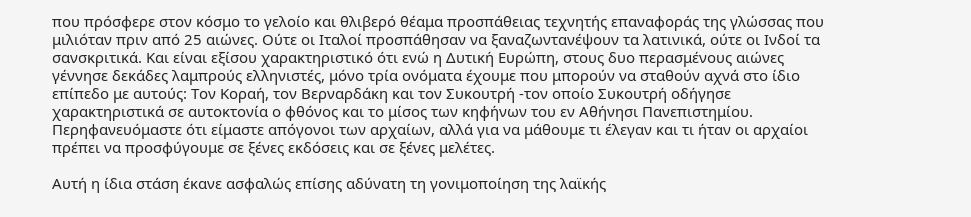που πρόσφερε στον κόσμο το γελοίο και θλιβερό θέαμα προσπάθειας τεχνητής επαναφοράς της γλώσσας που μιλιόταν πριν από 25 αιώνες. Ούτε οι Ιταλοί προσπάθησαν να ξαναζωντανέψουν τα λατινικά, ούτε οι Ινδοί τα σανσκριτικά. Και είναι εξίσου χαρακτηριστικό ότι ενώ η Δυτική Ευρώπη, στους δυο περασμένους αιώνες γέννησε δεκάδες λαμπρούς ελληνιστές, μόνο τρία ονόματα έχουμε που μπορούν να σταθούν αχνά στο ίδιο επίπεδο με αυτούς: Τον Κοραή, τον Βερναρδάκη και τον Συκουτρή -τον οποίο Συκουτρή οδήγησε χαρακτηριστικά σε αυτοκτονία ο φθόνος και το μίσος των κηφήνων του εν Αθήνησι Πανεπιστημίου. Περηφανευόμαστε ότι είμαστε απόγονοι των αρχαίων, αλλά για να μάθουμε τι έλεγαν και τι ήταν οι αρχαίοι πρέπει να προσφύγουμε σε ξένες εκδόσεις και σε ξένες μελέτες.

Αυτή η ίδια στάση έκανε ασφαλώς επίσης αδύνατη τη γονιμοποίηση της λαϊκής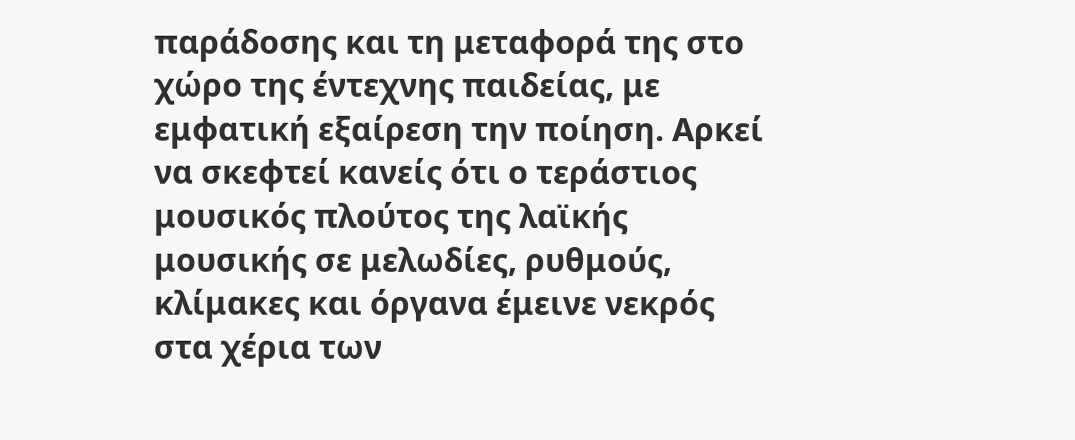παράδοσης και τη μεταφορά της στο χώρο της έντεχνης παιδείας, με εμφατική εξαίρεση την ποίηση. Αρκεί να σκεφτεί κανείς ότι ο τεράστιος μουσικός πλούτος της λαϊκής μουσικής σε μελωδίες, ρυθμούς, κλίμακες και όργανα έμεινε νεκρός στα χέρια των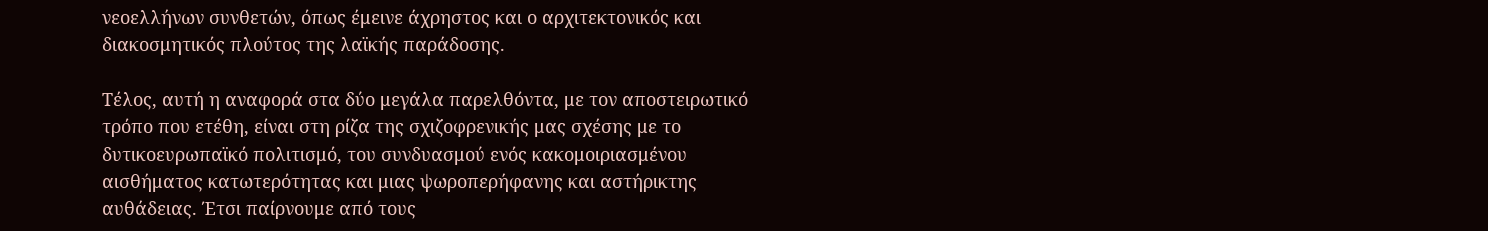νεοελλήνων συνθετών, όπως έμεινε άχρηστος και ο αρχιτεκτονικός και διακοσμητικός πλούτος της λαϊκής παράδοσης.

Τέλος, αυτή η αναφορά στα δύο μεγάλα παρελθόντα, με τον αποστειρωτικό τρόπο που ετέθη, είναι στη ρίζα της σχιζοφρενικής μας σχέσης με το δυτικοευρωπαϊκό πολιτισμό, του συνδυασμού ενός κακομοιριασμένου αισθήματος κατωτερότητας και μιας ψωροπερήφανης και αστήρικτης αυθάδειας. Έτσι παίρνουμε από τους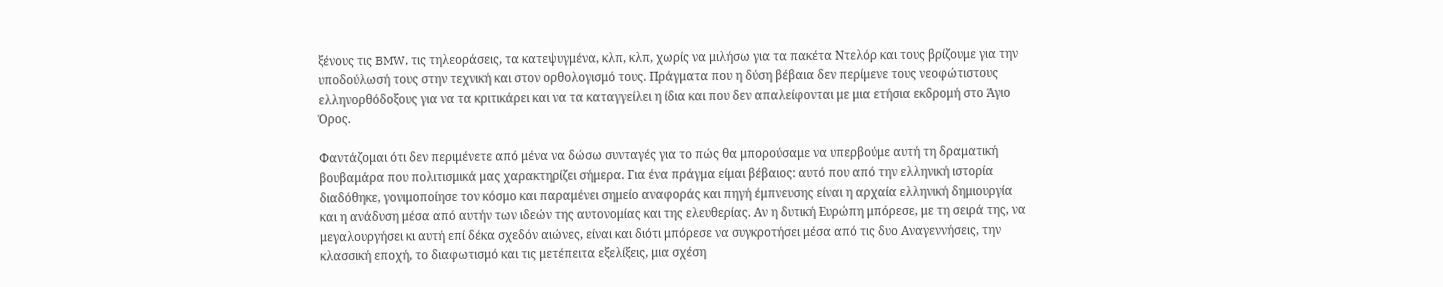ξένους τις BMW, τις τηλεοράσεις, τα κατεψυγμένα, κλπ, κλπ, χωρίς να μιλήσω για τα πακέτα Ντελόρ και τους βρίζουμε για την υποδούλωσή τους στην τεχνική και στον ορθολογισμό τους. Πράγματα που η δύση βέβαια δεν περίμενε τους νεοφώτιστους ελληνορθόδοξους για να τα κριτικάρει και να τα καταγγείλει η ίδια και που δεν απαλείφονται με μια ετήσια εκδρομή στο Άγιο Όρος.

Φαντάζομαι ότι δεν περιμένετε από μένα να δώσω συνταγές για το πώς θα μπορούσαμε να υπερβούμε αυτή τη δραματική βουβαμάρα που πολιτισμικά μας χαρακτηρίζει σήμερα. Για ένα πράγμα είμαι βέβαιος: αυτό που από την ελληνική ιστορία διαδόθηκε, γονιμοποίησε τον κόσμο και παραμένει σημείο αναφοράς και πηγή έμπνευσης είναι η αρχαία ελληνική δημιουργία και η ανάδυση μέσα από αυτήν των ιδεών της αυτονομίας και της ελευθερίας. Αν η δυτική Ευρώπη μπόρεσε, με τη σειρά της, να μεγαλουργήσει κι αυτή επί δέκα σχεδόν αιώνες, είναι και διότι μπόρεσε να συγκροτήσει μέσα από τις δυο Αναγεννήσεις, την κλασσική εποχή, το διαφωτισμό και τις μετέπειτα εξελίξεις, μια σχέση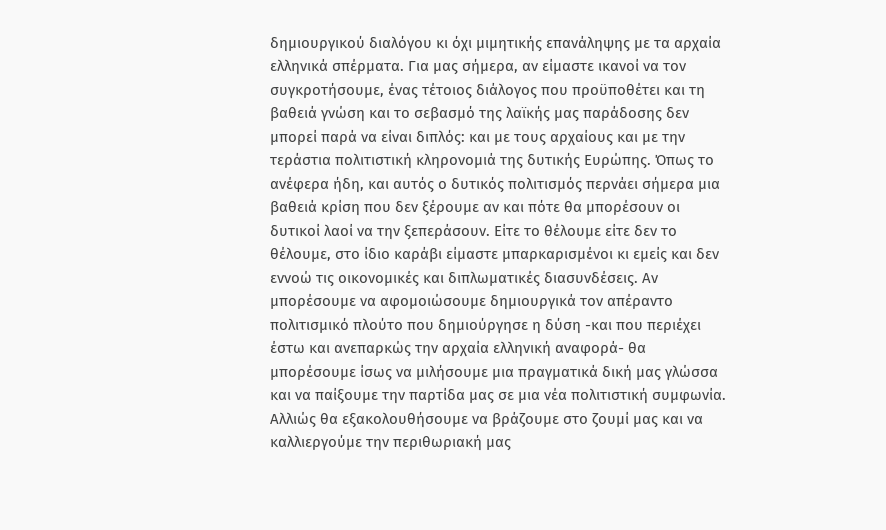δημιουργικού διαλόγου κι όχι μιμητικής επανάληψης με τα αρχαία ελληνικά σπέρματα. Για μας σήμερα, αν είμαστε ικανοί να τον συγκροτήσουμε, ένας τέτοιος διάλογος που προϋποθέτει και τη βαθειά γνώση και το σεβασμό της λαϊκής μας παράδοσης δεν μπορεί παρά να είναι διπλός: και με τους αρχαίους και με την τεράστια πολιτιστική κληρονομιά της δυτικής Ευρώπης. Όπως το ανέφερα ήδη, και αυτός ο δυτικός πολιτισμός περνάει σήμερα μια βαθειά κρίση που δεν ξέρουμε αν και πότε θα μπορέσουν οι δυτικοί λαοί να την ξεπεράσουν. Είτε το θέλουμε είτε δεν το θέλουμε, στο ίδιο καράβι είμαστε μπαρκαρισμένοι κι εμείς και δεν εννοώ τις οικονομικές και διπλωματικές διασυνδέσεις. Αν μπορέσουμε να αφομοιώσουμε δημιουργικά τον απέραντο πολιτισμικό πλούτο που δημιούργησε η δύση -και που περιέχει έστω και ανεπαρκώς την αρχαία ελληνική αναφορά- θα μπορέσουμε ίσως να μιλήσουμε μια πραγματικά δική μας γλώσσα και να παίξουμε την παρτίδα μας σε μια νέα πολιτιστική συμφωνία. Αλλιώς θα εξακολουθήσουμε να βράζουμε στο ζουμί μας και να καλλιεργούμε την περιθωριακή μας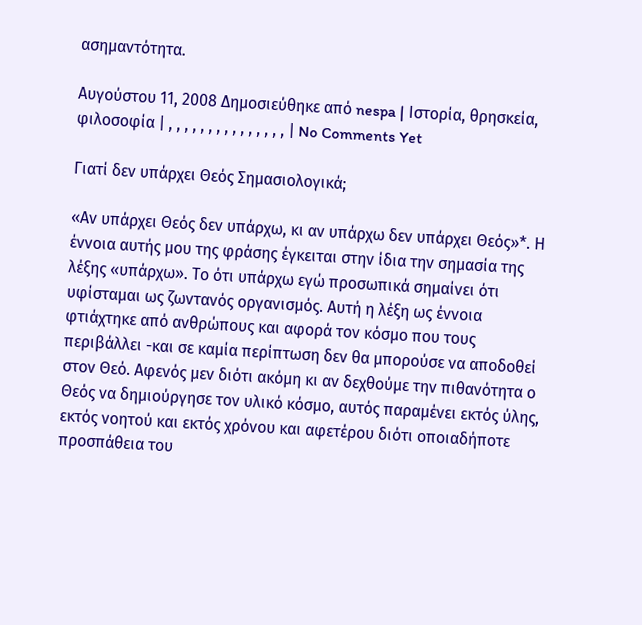ασημαντότητα.

Αυγούστου 11, 2008 Δημοσιεύθηκε από nespa | Ιστορία, θρησκεία, φιλοσοφία | , , , , , , , , , , , , , , , | No Comments Yet

Γιατί δεν υπάρχει Θεός Σημασιολογικά;

«Αν υπάρχει Θεός δεν υπάρχω, κι αν υπάρχω δεν υπάρχει Θεός»*. Η έννοια αυτής μου της φράσης έγκειται στην ίδια την σημασία της λέξης «υπάρχω». Το ότι υπάρχω εγώ προσωπικά σημαίνει ότι υφίσταμαι ως ζωντανός οργανισμός. Αυτή η λέξη ως έννοια φτιάχτηκε από ανθρώπους και αφορά τον κόσμο που τους περιβάλλει -και σε καμία περίπτωση δεν θα μπορούσε να αποδοθεί στον Θεό. Αφενός μεν διότι ακόμη κι αν δεχθούμε την πιθανότητα ο Θεός να δημιούργησε τον υλικό κόσμο, αυτός παραμένει εκτός ύλης, εκτός νοητού και εκτός χρόνου και αφετέρου διότι οποιαδήποτε προσπάθεια του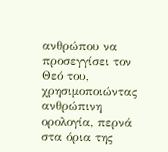ανθρώπου να προσεγγίσει τον Θεό του, χρησιμοποιώντας ανθρώπινη ορολογία, περνά στα όρια της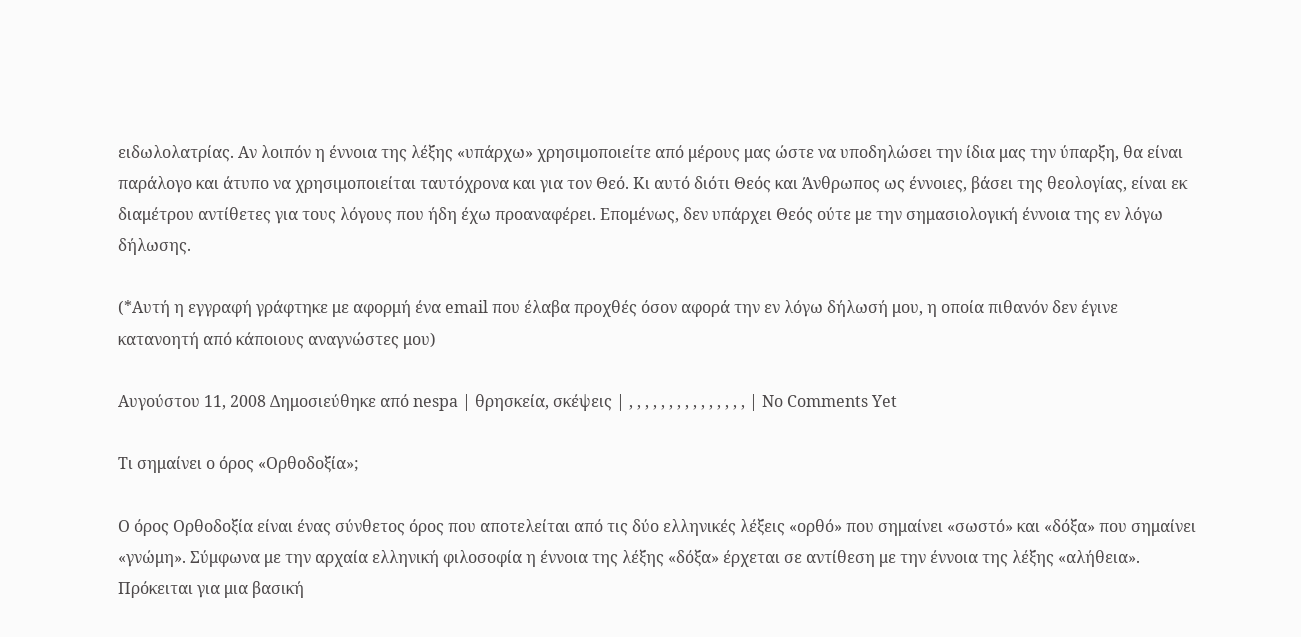ειδωλολατρίας. Αν λοιπόν η έννοια της λέξης «υπάρχω» χρησιμοποιείτε από μέρους μας ώστε να υποδηλώσει την ίδια μας την ύπαρξη, θα είναι παράλογο και άτυπο να χρησιμοποιείται ταυτόχρονα και για τον Θεό. Κι αυτό διότι Θεός και Άνθρωπος ως έννοιες, βάσει της θεολογίας, είναι εκ διαμέτρου αντίθετες για τους λόγους που ήδη έχω προαναφέρει. Επομένως, δεν υπάρχει Θεός ούτε με την σημασιολογική έννοια της εν λόγω δήλωσης.

(*Αυτή η εγγραφή γράφτηκε με αφορμή ένα email που έλαβα προχθές όσον αφορά την εν λόγω δήλωσή μου, η οποία πιθανόν δεν έγινε κατανοητή από κάποιους αναγνώστες μου)

Αυγούστου 11, 2008 Δημοσιεύθηκε από nespa | θρησκεία, σκέψεις | , , , , , , , , , , , , , , , | No Comments Yet

Τι σημαίνει ο όρος «Ορθοδοξία»;

Ο όρος Ορθοδοξία είναι ένας σύνθετος όρος που αποτελείται από τις δύο ελληνικές λέξεις «ορθό» που σημαίνει «σωστό» και «δόξα» που σημαίνει «γνώμη». Σύμφωνα με την αρχαία ελληνική φιλοσοφία η έννοια της λέξης «δόξα» έρχεται σε αντίθεση με την έννοια της λέξης «αλήθεια». Πρόκειται για μια βασική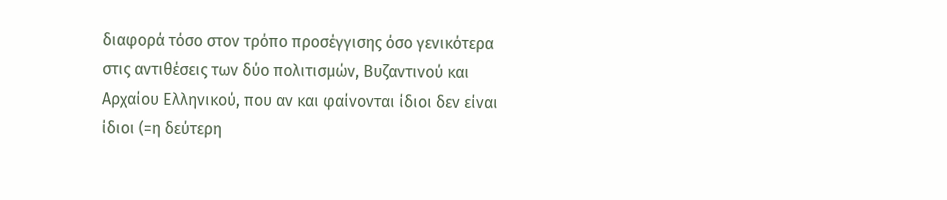διαφορά τόσο στον τρόπο προσέγγισης όσο γενικότερα στις αντιθέσεις των δύο πολιτισμών, Βυζαντινού και Αρχαίου Ελληνικού, που αν και φαίνονται ίδιοι δεν είναι ίδιοι (=η δεύτερη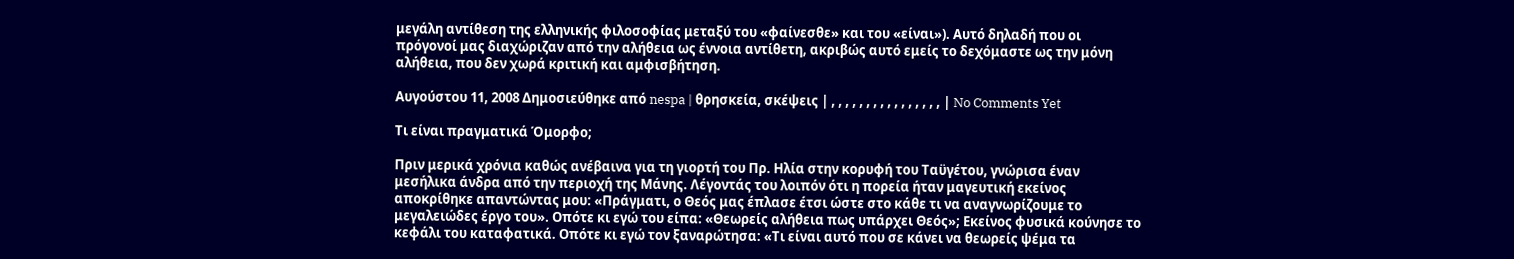μεγάλη αντίθεση της ελληνικής φιλοσοφίας μεταξύ του «φαίνεσθε» και του «είναι»). Αυτό δηλαδή που οι πρόγονοί μας διαχώριζαν από την αλήθεια ως έννοια αντίθετη, ακριβώς αυτό εμείς το δεχόμαστε ως την μόνη αλήθεια, που δεν χωρά κριτική και αμφισβήτηση.

Αυγούστου 11, 2008 Δημοσιεύθηκε από nespa | θρησκεία, σκέψεις | , , , , , , , , , , , , , , , , | No Comments Yet

Τι είναι πραγματικά Όμορφο;

Πριν μερικά χρόνια καθώς ανέβαινα για τη γιορτή του Πρ. Ηλία στην κορυφή του Ταϋγέτου, γνώρισα έναν μεσήλικα άνδρα από την περιοχή της Μάνης. Λέγοντάς του λοιπόν ότι η πορεία ήταν μαγευτική εκείνος αποκρίθηκε απαντώντας μου: «Πράγματι, ο Θεός μας έπλασε έτσι ώστε στο κάθε τι να αναγνωρίζουμε το μεγαλειώδες έργο του». Οπότε κι εγώ του είπα: «Θεωρείς αλήθεια πως υπάρχει Θεός»; Εκείνος φυσικά κούνησε το κεφάλι του καταφατικά. Οπότε κι εγώ τον ξαναρώτησα: «Τι είναι αυτό που σε κάνει να θεωρείς ψέμα τα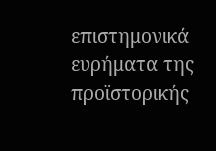επιστημονικά ευρήματα της προϊστορικής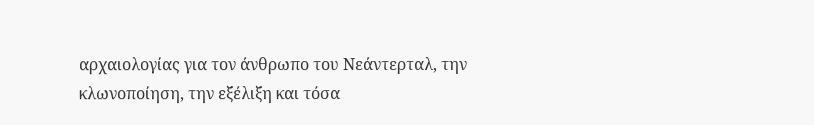αρχαιολογίας για τον άνθρωπο του Νεάντερταλ, την κλωνοποίηση, την εξέλιξη και τόσα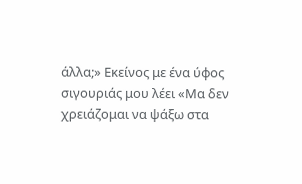άλλα;» Εκείνος με ένα ύφος σιγουριάς μου λέει «Μα δεν χρειάζομαι να ψάξω στα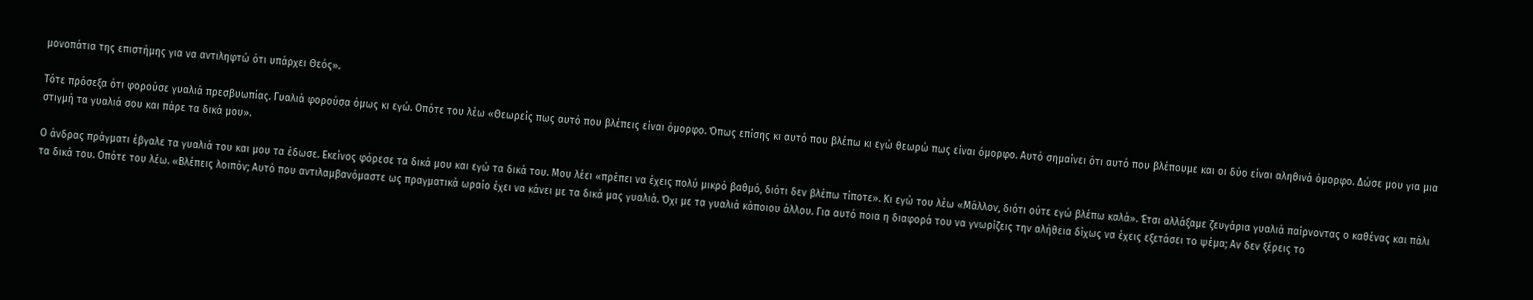μονοπάτια της επιστήμης για να αντιληφτώ ότι υπάρχει Θεός».

Τότε πρόσεξα ότι φορούσε γυαλιά πρεσβυωπίας. Γυαλιά φορούσα όμως κι εγώ. Οπότε του λέω «Θεωρείς πως αυτό που βλέπεις είναι όμορφο. Όπως επίσης κι αυτό που βλέπω κι εγώ θεωρώ πως είναι όμορφο. Αυτό σημαίνει ότι αυτό που βλέπουμε και οι δύο είναι αληθινά όμορφο. Δώσε μου για μια στιγμή τα γυαλιά σου και πάρε τα δικά μου».

Ο άνδρας πράγματι έβγαλε τα γυαλιά του και μου τα έδωσε. Εκείνος φόρεσε τα δικά μου και εγώ τα δικά του. Μου λέει «πρέπει να έχεις πολύ μικρό βαθμό, διότι δεν βλέπω τίποτε». Κι εγώ του λέω «Μάλλον, διότι ούτε εγώ βλέπω καλά». Έτσι αλλάξαμε ζευγάρια γυαλιά παίρνοντας ο καθένας και πάλι τα δικά του. Οπότε του λέω. «Βλέπεις λοιπόν; Αυτό που αντιλαμβανόμαστε ως πραγματικά ωραίο έχει να κάνει με τα δικά μας γυαλιά. Όχι με τα γυαλιά κάποιου άλλου. Για αυτό ποια η διαφορά του να γνωρίζεις την αλήθεια δίχως να έχεις εξετάσει το ψέμα; Αν δεν ξέρεις το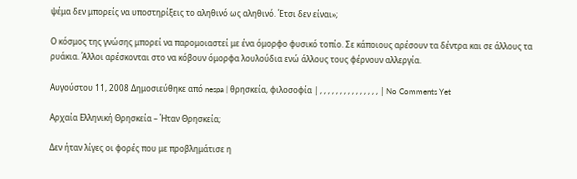ψέμα δεν μπορείς να υποστηρίξεις το αληθινό ως αληθινό. Έτσι δεν είναι»;

Ο κόσμος της γνώσης μπορεί να παρομοιαστεί με ένα όμορφο φυσικό τοπίο. Σε κάποιους αρέσουν τα δέντρα και σε άλλους τα ρυάκια. Άλλοι αρέσκονται στο να κόβουν όμορφα λουλούδια ενώ άλλους τους φέρνουν αλλεργία.

Αυγούστου 11, 2008 Δημοσιεύθηκε από nespa | θρησκεία, φιλοσοφία | , , , , , , , , , , , , , , , | No Comments Yet

Αρχαία Ελληνική Θρησκεία – Ήταν Θρησκεία;

Δεν ήταν λίγες οι φορές που με προβλημάτισε η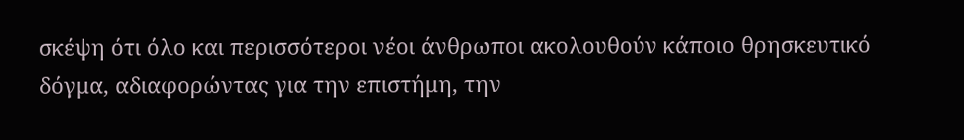σκέψη ότι όλο και περισσότεροι νέοι άνθρωποι ακολουθούν κάποιο θρησκευτικό δόγμα, αδιαφορώντας για την επιστήμη, την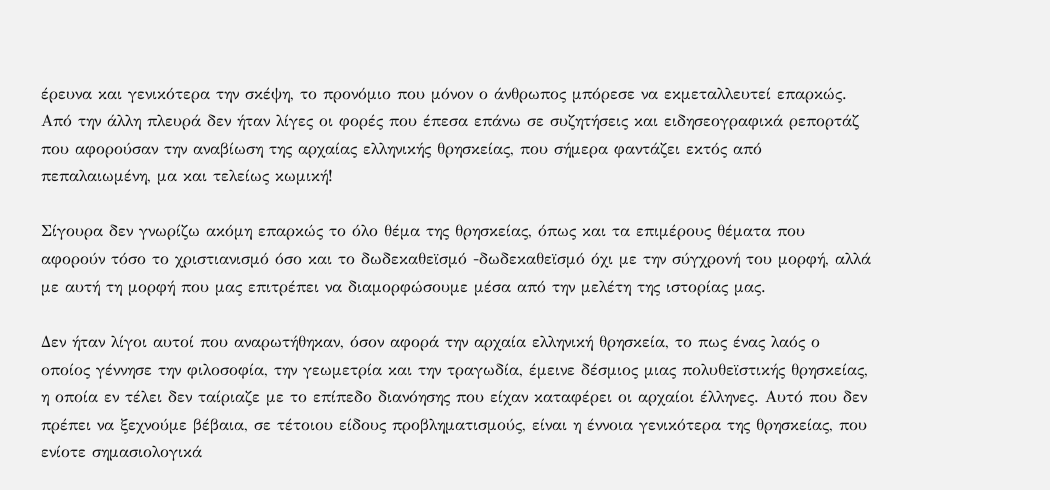έρευνα και γενικότερα την σκέψη, το προνόμιο που μόνον ο άνθρωπος μπόρεσε να εκμεταλλευτεί επαρκώς. Από την άλλη πλευρά δεν ήταν λίγες οι φορές που έπεσα επάνω σε συζητήσεις και ειδησεογραφικά ρεπορτάζ που αφορούσαν την αναβίωση της αρχαίας ελληνικής θρησκείας, που σήμερα φαντάζει εκτός από πεπαλαιωμένη, μα και τελείως κωμική!

Σίγουρα δεν γνωρίζω ακόμη επαρκώς το όλο θέμα της θρησκείας, όπως και τα επιμέρους θέματα που αφορούν τόσο το χριστιανισμό όσο και το δωδεκαθεϊσμό -δωδεκαθεϊσμό όχι με την σύγχρονή του μορφή, αλλά με αυτή τη μορφή που μας επιτρέπει να διαμορφώσουμε μέσα από την μελέτη της ιστορίας μας.

Δεν ήταν λίγοι αυτοί που αναρωτήθηκαν, όσον αφορά την αρχαία ελληνική θρησκεία, το πως ένας λαός ο οποίος γέννησε την φιλοσοφία, την γεωμετρία και την τραγωδία, έμεινε δέσμιος μιας πολυθεϊστικής θρησκείας, η οποία εν τέλει δεν ταίριαζε με το επίπεδο διανόησης που είχαν καταφέρει οι αρχαίοι έλληνες. Αυτό που δεν πρέπει να ξεχνούμε βέβαια, σε τέτοιου είδους προβληματισμούς, είναι η έννοια γενικότερα της θρησκείας, που ενίοτε σημασιολογικά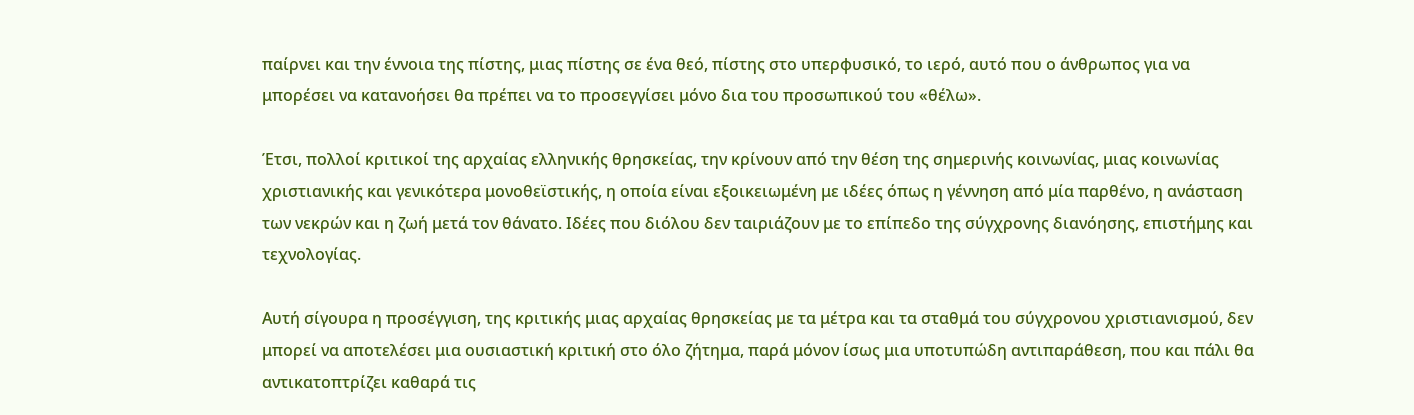παίρνει και την έννοια της πίστης, μιας πίστης σε ένα θεό, πίστης στο υπερφυσικό, το ιερό, αυτό που ο άνθρωπος για να μπορέσει να κατανοήσει θα πρέπει να το προσεγγίσει μόνο δια του προσωπικού του «θέλω».

Έτσι, πολλοί κριτικοί της αρχαίας ελληνικής θρησκείας, την κρίνουν από την θέση της σημερινής κοινωνίας, μιας κοινωνίας χριστιανικής και γενικότερα μονοθεϊστικής, η οποία είναι εξοικειωμένη με ιδέες όπως η γέννηση από μία παρθένο, η ανάσταση των νεκρών και η ζωή μετά τον θάνατο. Ιδέες που διόλου δεν ταιριάζουν με το επίπεδο της σύγχρονης διανόησης, επιστήμης και τεχνολογίας.

Αυτή σίγουρα η προσέγγιση, της κριτικής μιας αρχαίας θρησκείας με τα μέτρα και τα σταθμά του σύγχρονου χριστιανισμού, δεν μπορεί να αποτελέσει μια ουσιαστική κριτική στο όλο ζήτημα, παρά μόνον ίσως μια υποτυπώδη αντιπαράθεση, που και πάλι θα αντικατοπτρίζει καθαρά τις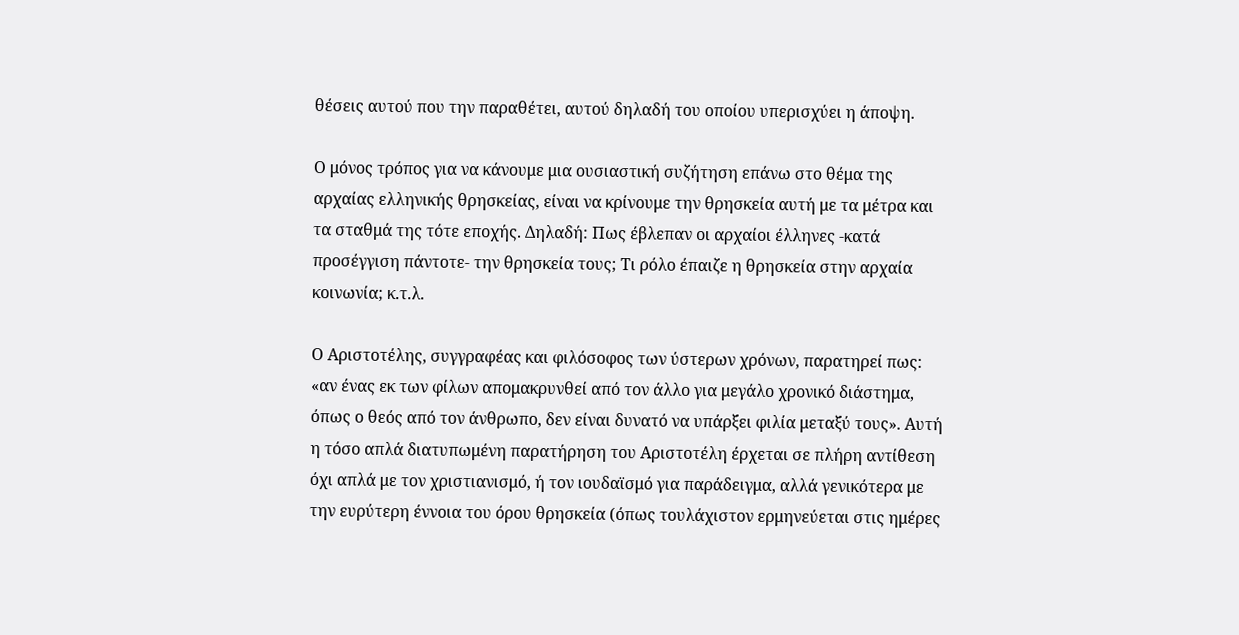θέσεις αυτού που την παραθέτει, αυτού δηλαδή του οποίου υπερισχύει η άποψη.

Ο μόνος τρόπος για να κάνουμε μια ουσιαστική συζήτηση επάνω στο θέμα της αρχαίας ελληνικής θρησκείας, είναι να κρίνουμε την θρησκεία αυτή με τα μέτρα και τα σταθμά της τότε εποχής. Δηλαδή: Πως έβλεπαν οι αρχαίοι έλληνες -κατά προσέγγιση πάντοτε- την θρησκεία τους; Τι ρόλο έπαιζε η θρησκεία στην αρχαία κοινωνία; κ.τ.λ.

Ο Αριστοτέλης, συγγραφέας και φιλόσοφος των ύστερων χρόνων, παρατηρεί πως: «αν ένας εκ των φίλων απομακρυνθεί από τον άλλο για μεγάλο χρονικό διάστημα, όπως ο θεός από τον άνθρωπο, δεν είναι δυνατό να υπάρξει φιλία μεταξύ τους». Αυτή η τόσο απλά διατυπωμένη παρατήρηση του Αριστοτέλη έρχεται σε πλήρη αντίθεση όχι απλά με τον χριστιανισμό, ή τον ιουδαϊσμό για παράδειγμα, αλλά γενικότερα με την ευρύτερη έννοια του όρου θρησκεία (όπως τουλάχιστον ερμηνεύεται στις ημέρες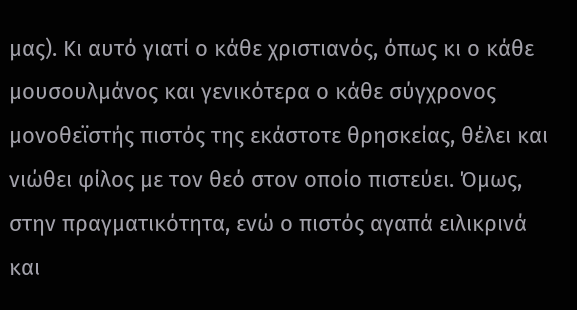μας). Κι αυτό γιατί ο κάθε χριστιανός, όπως κι ο κάθε μουσουλμάνος και γενικότερα ο κάθε σύγχρονος μονοθεϊστής πιστός της εκάστοτε θρησκείας, θέλει και νιώθει φίλος με τον θεό στον οποίο πιστεύει. Όμως, στην πραγματικότητα, ενώ ο πιστός αγαπά ειλικρινά και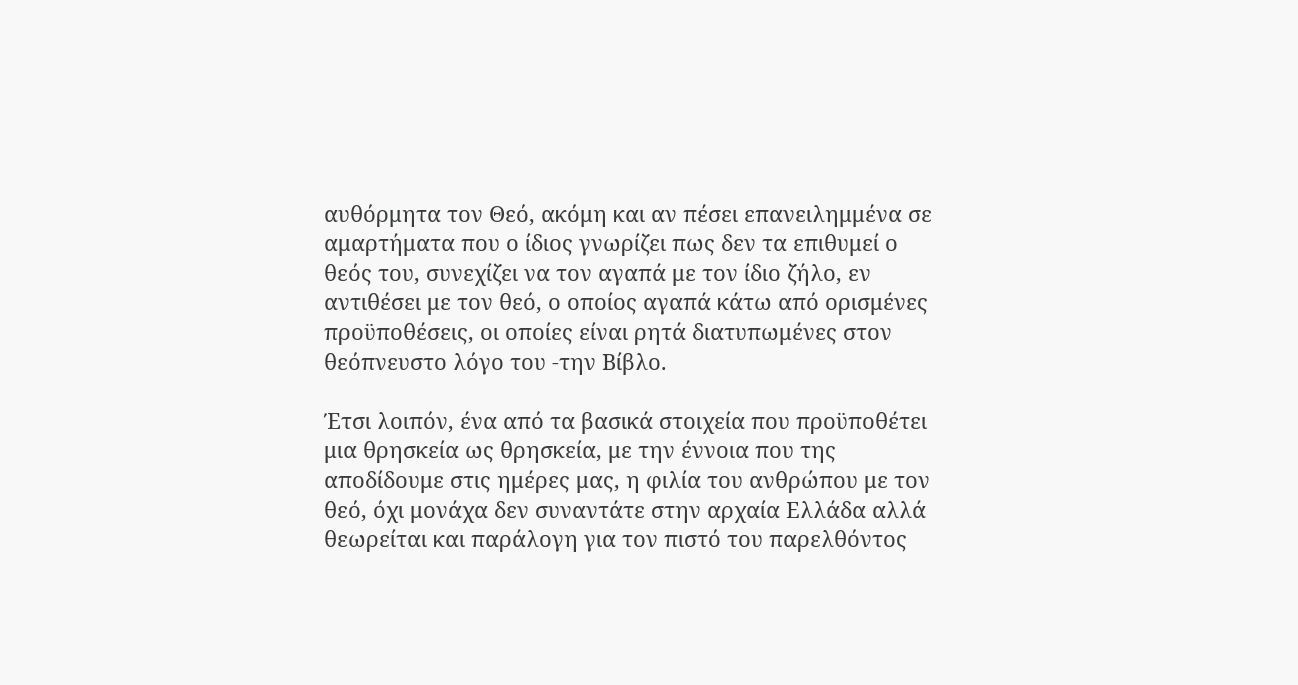αυθόρμητα τον Θεό, ακόμη και αν πέσει επανειλημμένα σε αμαρτήματα που ο ίδιος γνωρίζει πως δεν τα επιθυμεί ο θεός του, συνεχίζει να τον αγαπά με τον ίδιο ζήλο, εν αντιθέσει με τον θεό, ο οποίος αγαπά κάτω από ορισμένες προϋποθέσεις, οι οποίες είναι ρητά διατυπωμένες στον θεόπνευστο λόγο του -την Βίβλο.

Έτσι λοιπόν, ένα από τα βασικά στοιχεία που προϋποθέτει μια θρησκεία ως θρησκεία, με την έννοια που της αποδίδουμε στις ημέρες μας, η φιλία του ανθρώπου με τον θεό, όχι μονάχα δεν συναντάτε στην αρχαία Ελλάδα αλλά θεωρείται και παράλογη για τον πιστό του παρελθόντος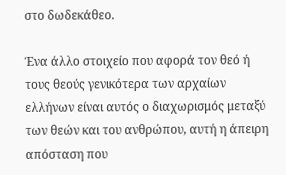στο δωδεκάθεο.

Ένα άλλο στοιχείο που αφορά τον θεό ή τους θεούς γενικότερα των αρχαίων ελλήνων είναι αυτός ο διαχωρισμός μεταξύ των θεών και του ανθρώπου, αυτή η άπειρη απόσταση που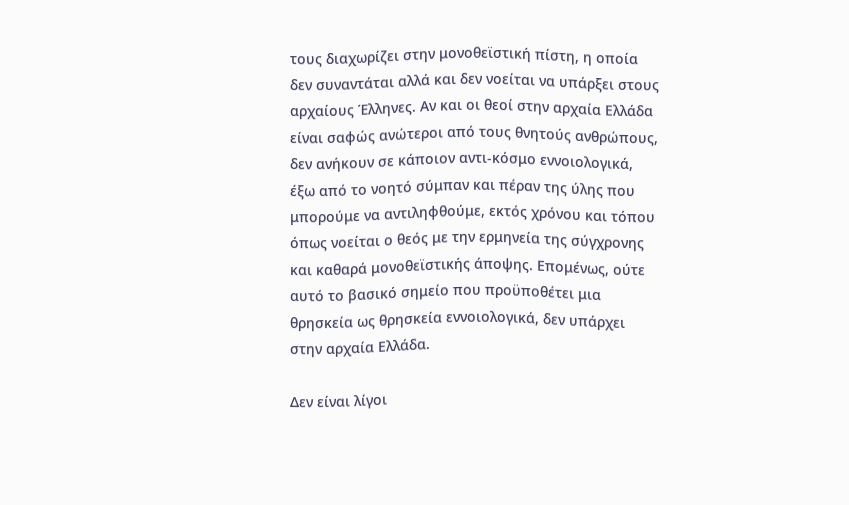τους διαχωρίζει στην μονοθεϊστική πίστη, η οποία δεν συναντάται αλλά και δεν νοείται να υπάρξει στους αρχαίους Έλληνες. Αν και οι θεοί στην αρχαία Ελλάδα είναι σαφώς ανώτεροι από τους θνητούς ανθρώπους, δεν ανήκουν σε κάποιον αντι-κόσμο εννοιολογικά, έξω από το νοητό σύμπαν και πέραν της ύλης που μπορούμε να αντιληφθούμε, εκτός χρόνου και τόπου όπως νοείται ο θεός με την ερμηνεία της σύγχρονης και καθαρά μονοθεϊστικής άποψης. Επομένως, ούτε αυτό το βασικό σημείο που προϋποθέτει μια θρησκεία ως θρησκεία εννοιολογικά, δεν υπάρχει στην αρχαία Ελλάδα.

Δεν είναι λίγοι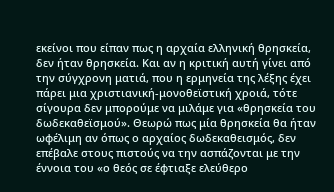εκείνοι που είπαν πως η αρχαία ελληνική θρησκεία, δεν ήταν θρησκεία. Και αν η κριτική αυτή γίνει από την σύγχρονη ματιά, που η ερμηνεία της λέξης έχει πάρει μια χριστιανική-μονοθεϊστική χροιά, τότε σίγουρα δεν μπορούμε να μιλάμε για «θρησκεία του δωδεκαθεϊσμού». Θεωρώ πως μία θρησκεία θα ήταν ωφέλιμη αν όπως ο αρχαίος δωδεκαθεισμός, δεν επέβαλε στους πιστούς να την ασπάζονται με την έννοια του «ο θεός σε έφτιαξε ελεύθερο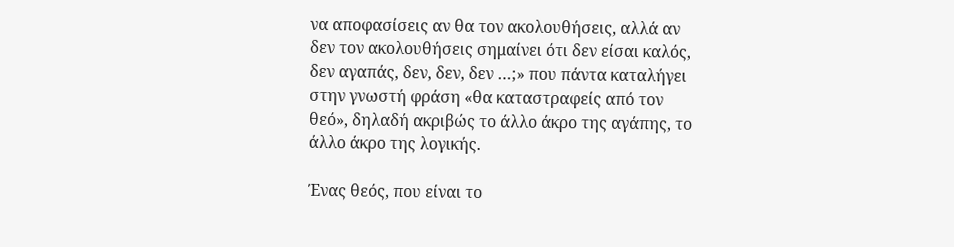να αποφασίσεις αν θα τον ακολουθήσεις, αλλά αν δεν τον ακολουθήσεις σημαίνει ότι δεν είσαι καλός, δεν αγαπάς, δεν, δεν, δεν …;» που πάντα καταλήγει στην γνωστή φράση «θα καταστραφείς από τον θεό», δηλαδή ακριβώς το άλλο άκρο της αγάπης, το άλλο άκρο της λογικής.

Ένας θεός, που είναι το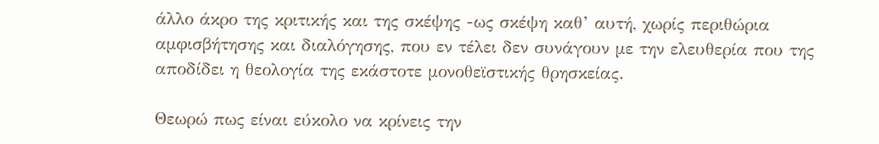άλλο άκρο της κριτικής και της σκέψης -ως σκέψη καθ’ αυτή, χωρίς περιθώρια αμφισβήτησης και διαλόγησης, που εν τέλει δεν συνάγουν με την ελευθερία που της αποδίδει η θεολογία της εκάστοτε μονοθεϊστικής θρησκείας.

Θεωρώ πως είναι εύκολο να κρίνεις την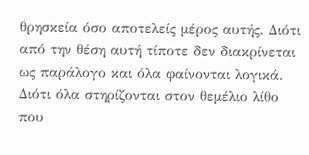θρησκεία όσο αποτελείς μέρος αυτής. Διότι από την θέση αυτή τίποτε δεν διακρίνεται ως παράλογο και όλα φαίνονται λογικά. Διότι όλα στηρίζονται στον θεμέλιο λίθο που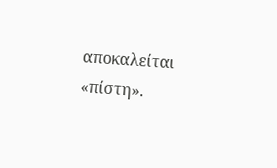αποκαλείται «πίστη».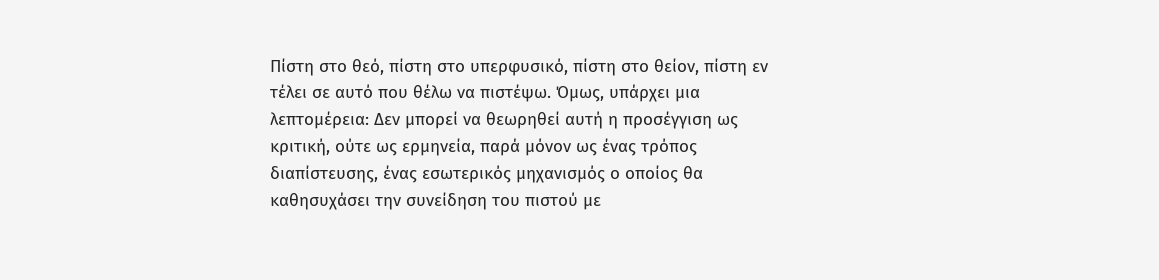Πίστη στο θεό, πίστη στο υπερφυσικό, πίστη στο θείον, πίστη εν τέλει σε αυτό που θέλω να πιστέψω. Όμως, υπάρχει μια λεπτομέρεια: Δεν μπορεί να θεωρηθεί αυτή η προσέγγιση ως κριτική, ούτε ως ερμηνεία, παρά μόνον ως ένας τρόπος διαπίστευσης, ένας εσωτερικός μηχανισμός ο οποίος θα καθησυχάσει την συνείδηση του πιστού με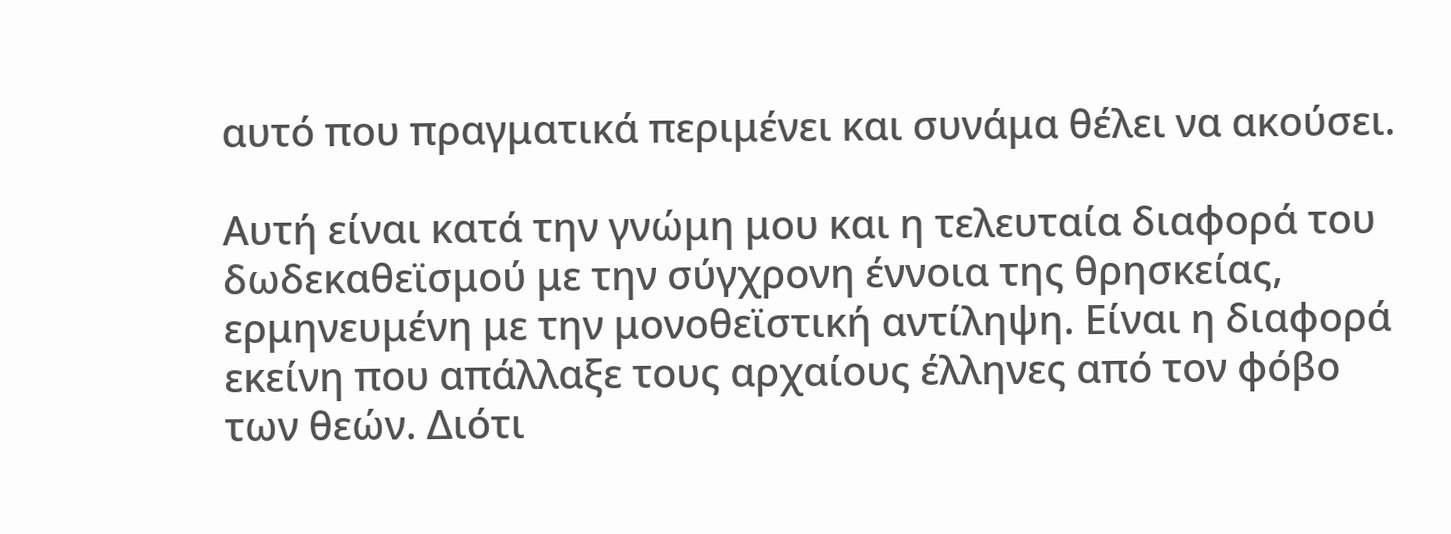αυτό που πραγματικά περιμένει και συνάμα θέλει να ακούσει.

Αυτή είναι κατά την γνώμη μου και η τελευταία διαφορά του δωδεκαθεϊσμού με την σύγχρονη έννοια της θρησκείας, ερμηνευμένη με την μονοθεϊστική αντίληψη. Είναι η διαφορά εκείνη που απάλλαξε τους αρχαίους έλληνες από τον φόβο των θεών. Διότι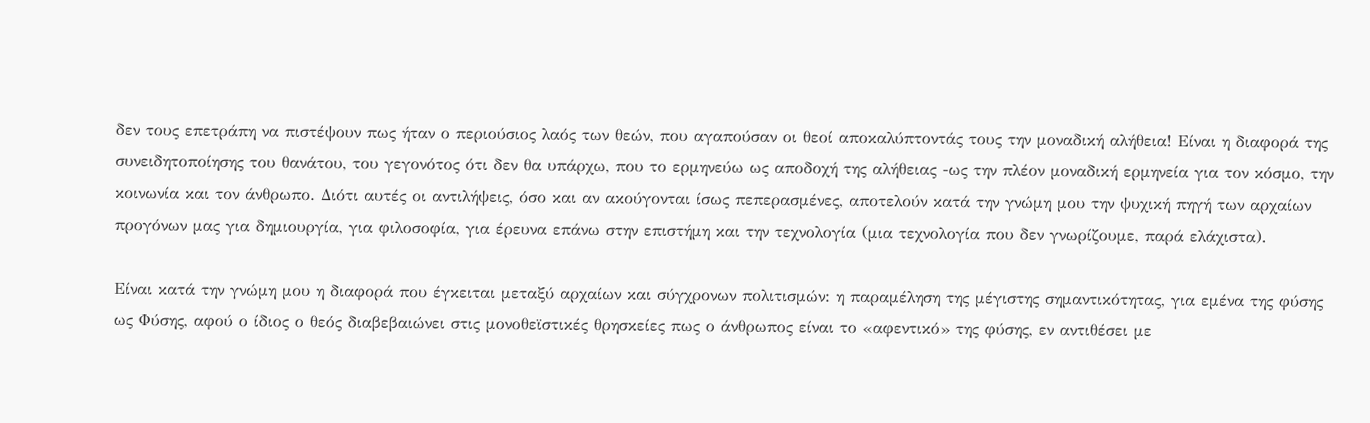δεν τους επετράπη να πιστέψουν πως ήταν ο περιούσιος λαός των θεών, που αγαπούσαν οι θεοί αποκαλύπτοντάς τους την μοναδική αλήθεια! Είναι η διαφορά της συνειδητοποίησης του θανάτου, του γεγονότος ότι δεν θα υπάρχω, που το ερμηνεύω ως αποδοχή της αλήθειας -ως την πλέον μοναδική ερμηνεία για τον κόσμο, την κοινωνία και τον άνθρωπο. Διότι αυτές οι αντιλήψεις, όσο και αν ακούγονται ίσως πεπερασμένες, αποτελούν κατά την γνώμη μου την ψυχική πηγή των αρχαίων προγόνων μας για δημιουργία, για φιλοσοφία, για έρευνα επάνω στην επιστήμη και την τεχνολογία (μια τεχνολογία που δεν γνωρίζουμε, παρά ελάχιστα).

Είναι κατά την γνώμη μου η διαφορά που έγκειται μεταξύ αρχαίων και σύγχρονων πολιτισμών: η παραμέληση της μέγιστης σημαντικότητας, για εμένα της φύσης ως Φύσης, αφού ο ίδιος ο θεός διαβεβαιώνει στις μονοθεϊστικές θρησκείες πως ο άνθρωπος είναι το «αφεντικό» της φύσης, εν αντιθέσει με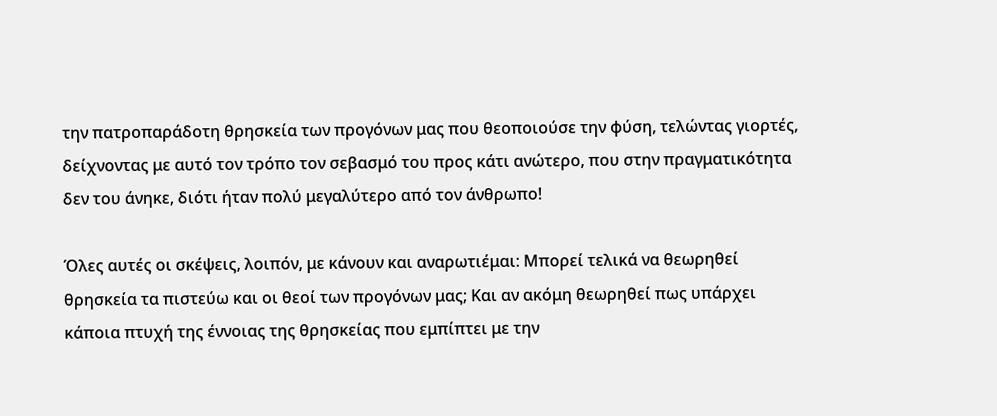την πατροπαράδοτη θρησκεία των προγόνων μας που θεοποιούσε την φύση, τελώντας γιορτές, δείχνοντας με αυτό τον τρόπο τον σεβασμό του προς κάτι ανώτερο, που στην πραγματικότητα δεν του άνηκε, διότι ήταν πολύ μεγαλύτερο από τον άνθρωπο!

Όλες αυτές οι σκέψεις, λοιπόν, με κάνουν και αναρωτιέμαι: Μπορεί τελικά να θεωρηθεί θρησκεία τα πιστεύω και οι θεοί των προγόνων μας; Και αν ακόμη θεωρηθεί πως υπάρχει κάποια πτυχή της έννοιας της θρησκείας που εμπίπτει με την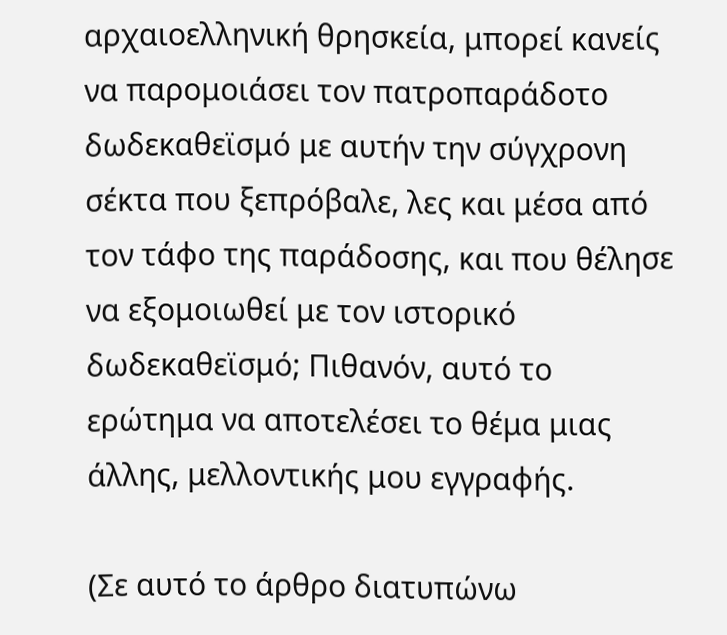αρχαιοελληνική θρησκεία, μπορεί κανείς να παρομοιάσει τον πατροπαράδοτο δωδεκαθεϊσμό με αυτήν την σύγχρονη σέκτα που ξεπρόβαλε, λες και μέσα από τον τάφο της παράδοσης, και που θέλησε να εξομοιωθεί με τον ιστορικό δωδεκαθεϊσμό; Πιθανόν, αυτό το ερώτημα να αποτελέσει το θέμα μιας άλλης, μελλοντικής μου εγγραφής.

(Σε αυτό το άρθρο διατυπώνω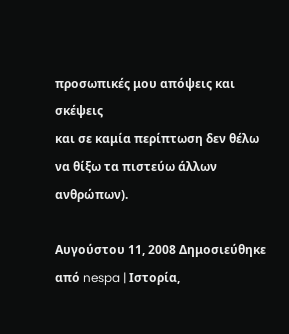προσωπικές μου απόψεις και σκέψεις
και σε καμία περίπτωση δεν θέλω να θίξω τα πιστεύω άλλων ανθρώπων).

Αυγούστου 11, 2008 Δημοσιεύθηκε από nespa | Ιστορία,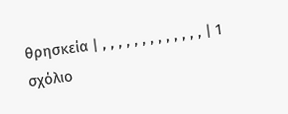θρησκεία | , , , , , , , , , , , , , | 1 σχόλιο